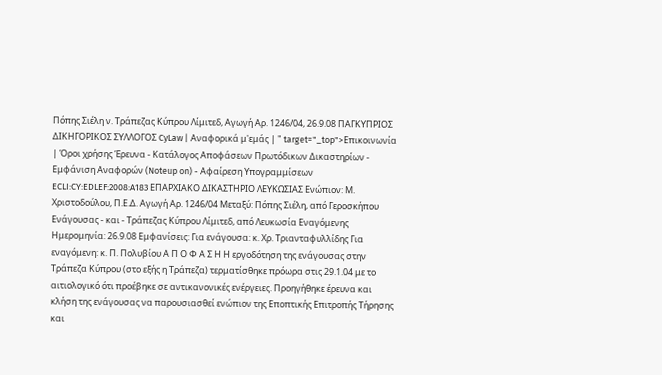Πόπης Σιέλη ν. Τράπεζας Κύπρου Λίμιτεδ, Αγωγή Αρ. 1246/04, 26.9.08 ΠΑΓΚΥΠΡΙΟΣ ΔΙΚΗΓΟΡΙΚΟΣ ΣΥΛΛΟΓΟΣ CyLaw | Αναφορικά μ'εμάς | " target="_top">Επικοινωνία | Όροι χρήσης Έρευνα - Κατάλογος Αποφάσεων Πρωτόδικων Δικαστηρίων - Εμφάνιση Αναφορών (Noteup on) - Αφαίρεση Υπογραμμίσεων ECLI:CY:EDLEF:2008:A183 ΕΠΑΡΧΙΑΚΟ ΔΙΚΑΣΤΗΡΙΟ ΛΕΥΚΩΣΙΑΣ Ενώπιον: Μ. Χριστοδούλου, Π.Ε.Δ. Αγωγή Αρ. 1246/04 Μεταξύ: Πόπης Σιέλη, από Γεροσκήπου Ενάγουσας - και - Τράπεζας Κύπρου Λίμιτεδ, από Λευκωσία Εναγόμενης Ημερομηνία: 26.9.08 Εμφανίσεις: Για ενάγουσα: κ. Χρ. Τριανταφυλλίδης Για εναγόμενη: κ. Π. Πολυβίου Α Π Ο Φ Α Σ Η Η εργοδότηση της ενάγουσας στην Τράπεζα Κύπρου (στο εξής η Τράπεζα) τερματίσθηκε πρόωρα στις 29.1.04 με το αιτιολογικό ότι προέβηκε σε αντικανονικές ενέργειες. Προηγήθηκε έρευνα και κλήση της ενάγουσας να παρουσιασθεί ενώπιον της Εποπτικής Επιτροπής Τήρησης και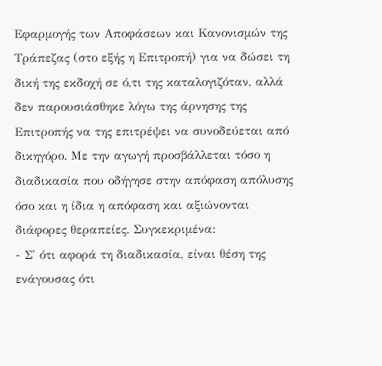Εφαρμογής των Αποφάσεων και Κανονισμών της Τράπεζας (στο εξής η Επιτροπή) για να δώσει τη δική της εκδοχή σε ό,τι της καταλογιζόταν, αλλά δεν παρουσιάσθηκε λόγω της άρνησης της Επιτροπής να της επιτρέψει να συνοδεύεται από δικηγόρο. Με την αγωγή προσβάλλεται τόσο η διαδικασία που οδήγησε στην απόφαση απόλυσης όσο και η ίδια η απόφαση και αξιώνονται διάφορες θεραπείες. Συγκεκριμένα:
- Σ' ότι αφορά τη διαδικασία, είναι θέση της ενάγουσας ότι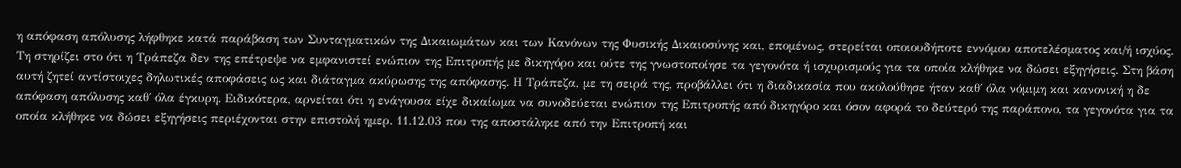η απόφαση απόλυσης λήφθηκε κατά παράβαση των Συνταγματικών της Δικαιωμάτων και των Κανόνων της Φυσικής Δικαιοσύνης και, επομένως, στερείται οποιουδήποτε εννόμου αποτελέσματος και/ή ισχύος. Τη στηρίζει στο ότι η Τράπεζα δεν της επέτρεψε να εμφανιστεί ενώπιον της Επιτροπής με δικηγόρο και ούτε της γνωστοποίησε τα γεγονότα ή ισχυρισμούς για τα οποία κλήθηκε να δώσει εξηγήσεις. Στη βάση αυτή ζητεί αντίστοιχες δηλωτικές αποφάσεις ως και διάταγμα ακύρωσης της απόφασης. Η Τράπεζα, με τη σειρά της, προβάλλει ότι η διαδικασία που ακολούθησε ήταν καθ΄ όλα νόμιμη και κανονική η δε απόφαση απόλυσης καθ΄ όλα έγκυρη. Ειδικότερα, αρνείται ότι η ενάγουσα είχε δικαίωμα να συνοδεύεται ενώπιον της Επιτροπής από δικηγόρο και όσον αφορά το δεύτερό της παράπονο, τα γεγονότα για τα οποία κλήθηκε να δώσει εξηγήσεις περιέχονται στην επιστολή ημερ. 11.12.03 που της αποστάληκε από την Επιτροπή και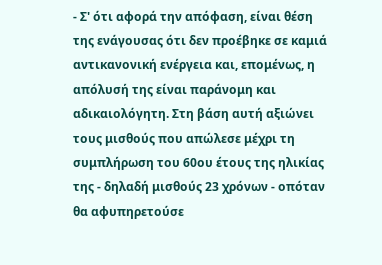- Σ' ότι αφορά την απόφαση, είναι θέση της ενάγουσας ότι δεν προέβηκε σε καμιά αντικανονική ενέργεια και, επομένως, η απόλυσή της είναι παράνομη και αδικαιολόγητη. Στη βάση αυτή αξιώνει τους μισθούς που απώλεσε μέχρι τη συμπλήρωση του 60ου έτους της ηλικίας της - δηλαδή μισθούς 23 χρόνων - οπόταν θα αφυπηρετούσε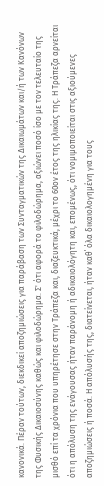κανονικά. Πέραν τούτων, διεκδικεί αποζημιώσεις για παράβαση των Συνταγματικών της Δικαιωμάτων και/ή των Κανόνων της Φυσικής Δικαιοσύνης καθώς και φιλοδώρημα. Σ' ότι αφορά το φιλοδώρημα, αξιώνει ποσό ίσο με τον τελευταίο της μισθό επί τα χρόνια που υπηρέτησε στην Τράπεζα και, διαζευκτικά, μέχρι το 60ον έτος της ηλικίας της. Η Τράπεζα αρνείται ότι η απόλυση της ενάγουσας ήταν παράνομη ή αδικαιολόγητη και, επομένως, ότι νομιμοποιείται στις αξιούμενες αποζημιώσεις ή ποσά. Η απόλυσής της, διατείνεται, ήταν καθ΄ όλα δικαιολογημένη για τους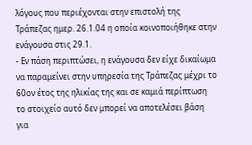λόγους που περιέχονται στην επιστολή της Τράπεζας ημερ. 26.1.04 η οποία κοινοποιήθηκε στην ενάγουσα στις 29.1.
- Εν πάση περιπτώσει, η ενάγουσα δεν είχε δικαίωμα να παραμείνει στην υπηρεσία της Τράπεζας μέχρι το 60ον έτος της ηλικίας της και σε καμιά περίπτωση το στοιχείο αυτό δεν μπορεί να αποτελέσει βάση για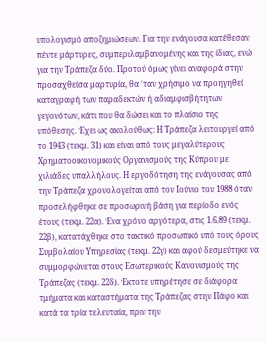υπολογισμό αποζημιώσεων. Για την ενάγουσα κατέθεσαν πέντε μάρτυρες, συμπεριλαμβανομένης και της ίδιας, ενώ για την Τράπεζα δύο. Προτού όμως γίνει αναφορά στην προσαχθείσα μαρτυρία, θα ΄ταν χρήσιμο να προηγηθεί καταγραφή των παραδεκτών ή αδιαμφισβήτητων γεγονότων, κάτι που θα δώσει και το πλαίσιο της υπόθεσης. Έχει ως ακολούθως: Η Τράπεζα λειτουργεί από το 1943 (τεκμ. 31) και είναι από τους μεγαλύτερους Χρηματοοικονομικούς Οργανισμούς της Κύπρου με χιλιάδες υπαλλήλους. Η εργοδότηση της ενάγουσας από την Τράπεζα χρονολογείται από τον Ιούνιο του 1988 όταν προσελήφθηκε σε προσωρινή βάση για περίοδο ενός έτους (τεκμ. 22α). Ένα χρόνο αργότερα, στις 1.6.89 (τεκμ. 22β), κατατάχθηκε στο τακτικό προσωπικό υπό τους όρους Συμβολαίου Υπηρεσίας (τεκμ. 22γ) και αφού δεσμεύτηκε να συμμορφώνεται στους Εσωτερικούς Κανονισμούς της Τράπεζας (τεκμ. 22δ). Έκτοτε υπηρέτησε σε διάφορα τμήματα και καταστήματα της Τράπεζας στην Πάφο και κατά τα τρία τελευταία, πριν την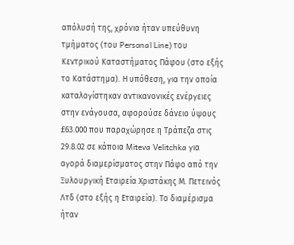απόλυσή της, χρόνια ήταν υπεύθυνη τμήματος (του Personal Line) του Κεντρικού Καταστήματος Πάφου (στο εξής το Κατάστημα). Η υπόθεση, για την οποία καταλογίστηκαν αντικανονικές ενέργειες στην ενάγουσα, αφορούσε δάνειο ύψους £63.000 που παραχώρησε η Τράπεζα στις 29.8.02 σε κάποια Miteva Velitchka για αγορά διαμερίσματος στην Πάφο από την Ξυλουργική Εταιρεία Χριστάκης Μ. Πετεινός Λτδ (στο εξής η Εταιρεία). Το διαμέρισμα ήταν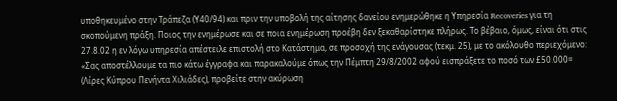υποθηκευμένο στην Τράπεζα (Υ40/94) και πριν την υποβολή της αίτησης δανείου ενημερώθηκε η Υπηρεσία Recoveries για τη σκοπούμενη πράξη. Ποιος την ενημέρωσε και σε ποια ενημέρωση προέβη δεν ξεκαθαρίστηκε πλήρως. Το βέβαιο, όμως, είναι ότι στις 27.8.02 η εν λόγω υπηρεσία απέστειλε επιστολή στο Κατάστημα, σε προσοχή της ενάγουσας (τεκμ. 25), με το ακόλουθο περιεχόμενο: «Σας αποστέλλουμε τα πιο κάτω έγγραφα και παρακαλούμε όπως την Πέμπτη 29/8/2002 αφού εισπράξετε το ποσό των £50.000= (Λίρες Κύπρου Πενήντα Χιλιάδες), προβείτε στην ακύρωση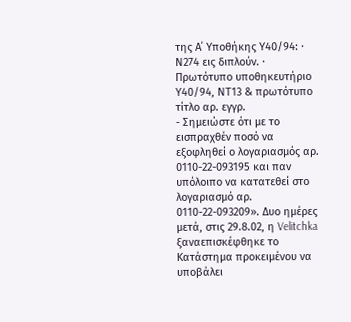της Α΄ Υποθήκης Υ40/94: · Ν274 εις διπλούν. · Πρωτότυπο υποθηκευτήριο Υ40/94, ΝΤ13 & πρωτότυπο τίτλο αρ. εγγρ.
- Σημειώστε ότι με το εισπραχθέν ποσό να εξοφληθεί ο λογαριασμός αρ. 0110-22-093195 και παν υπόλοιπο να κατατεθεί στο λογαριασμό αρ. 0110-22-093209». Δυο ημέρες μετά, στις 29.8.02, η Velitchka ξαναεπισκέφθηκε το Κατάστημα προκειμένου να υποβάλει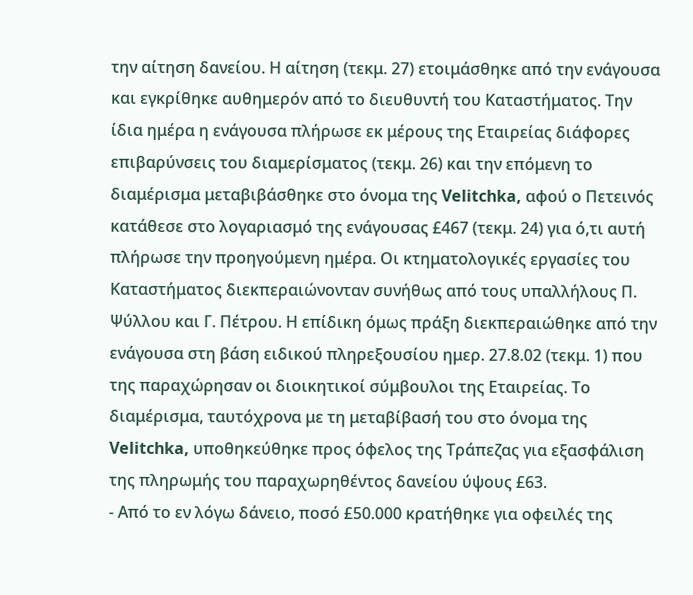την αίτηση δανείου. Η αίτηση (τεκμ. 27) ετοιμάσθηκε από την ενάγουσα και εγκρίθηκε αυθημερόν από το διευθυντή του Καταστήματος. Την ίδια ημέρα η ενάγουσα πλήρωσε εκ μέρους της Εταιρείας διάφορες επιβαρύνσεις του διαμερίσματος (τεκμ. 26) και την επόμενη το διαμέρισμα μεταβιβάσθηκε στο όνομα της Velitchka, αφού ο Πετεινός κατάθεσε στο λογαριασμό της ενάγουσας £467 (τεκμ. 24) για ό,τι αυτή πλήρωσε την προηγούμενη ημέρα. Οι κτηματολογικές εργασίες του Καταστήματος διεκπεραιώνονταν συνήθως από τους υπαλλήλους Π. Ψύλλου και Γ. Πέτρου. Η επίδικη όμως πράξη διεκπεραιώθηκε από την ενάγουσα στη βάση ειδικού πληρεξουσίου ημερ. 27.8.02 (τεκμ. 1) που της παραχώρησαν οι διοικητικοί σύμβουλοι της Εταιρείας. Το διαμέρισμα, ταυτόχρονα με τη μεταβίβασή του στο όνομα της Velitchka, υποθηκεύθηκε προς όφελος της Τράπεζας για εξασφάλιση της πληρωμής του παραχωρηθέντος δανείου ύψους £63.
- Από το εν λόγω δάνειο, ποσό £50.000 κρατήθηκε για οφειλές της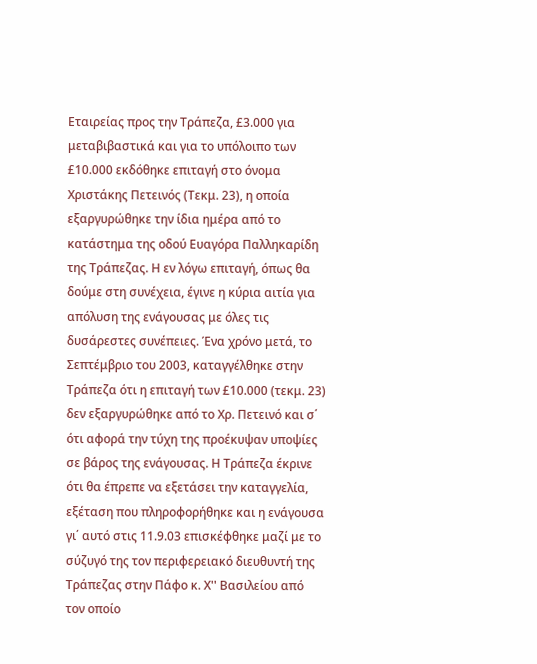Εταιρείας προς την Τράπεζα, £3.000 για μεταβιβαστικά και για το υπόλοιπο των £10.000 εκδόθηκε επιταγή στο όνομα Χριστάκης Πετεινός (Τεκμ. 23), η οποία εξαργυρώθηκε την ίδια ημέρα από το κατάστημα της οδού Ευαγόρα Παλληκαρίδη της Τράπεζας. Η εν λόγω επιταγή, όπως θα δούμε στη συνέχεια, έγινε η κύρια αιτία για απόλυση της ενάγουσας με όλες τις δυσάρεστες συνέπειες. Ένα χρόνο μετά, το Σεπτέμβριο του 2003, καταγγέλθηκε στην Τράπεζα ότι η επιταγή των £10.000 (τεκμ. 23) δεν εξαργυρώθηκε από το Χρ. Πετεινό και σ΄ ότι αφορά την τύχη της προέκυψαν υποψίες σε βάρος της ενάγουσας. Η Τράπεζα έκρινε ότι θα έπρεπε να εξετάσει την καταγγελία, εξέταση που πληροφορήθηκε και η ενάγουσα γι΄ αυτό στις 11.9.03 επισκέφθηκε μαζί με το σύζυγό της τον περιφερειακό διευθυντή της Τράπεζας στην Πάφο κ. Χ'' Βασιλείου από τον οποίο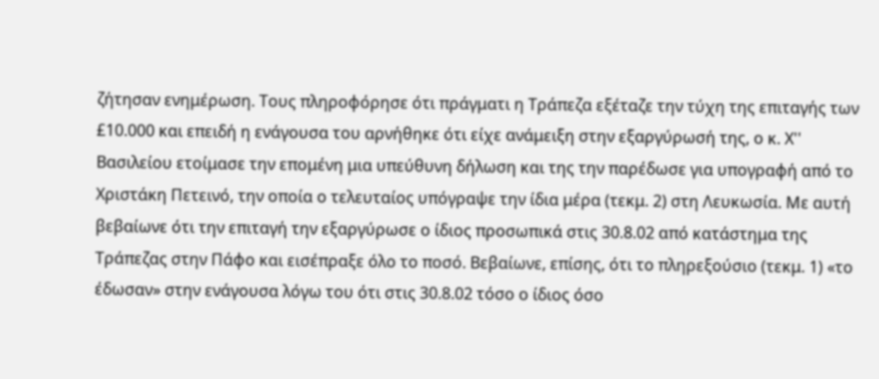ζήτησαν ενημέρωση. Τους πληροφόρησε ότι πράγματι η Τράπεζα εξέταζε την τύχη της επιταγής των £10.000 και επειδή η ενάγουσα του αρνήθηκε ότι είχε ανάμειξη στην εξαργύρωσή της, ο κ. Χ'' Βασιλείου ετοίμασε την επομένη μια υπεύθυνη δήλωση και της την παρέδωσε για υπογραφή από το Χριστάκη Πετεινό, την οποία ο τελευταίος υπόγραψε την ίδια μέρα (τεκμ. 2) στη Λευκωσία. Με αυτή βεβαίωνε ότι την επιταγή την εξαργύρωσε ο ίδιος προσωπικά στις 30.8.02 από κατάστημα της Τράπεζας στην Πάφο και εισέπραξε όλο το ποσό. Βεβαίωνε, επίσης, ότι το πληρεξούσιο (τεκμ. 1) «το έδωσαν» στην ενάγουσα λόγω του ότι στις 30.8.02 τόσο ο ίδιος όσο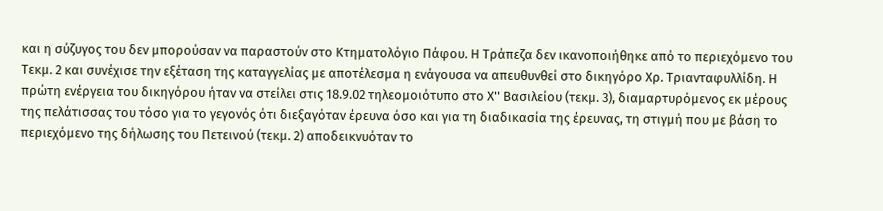και η σύζυγος του δεν μπορούσαν να παραστούν στο Κτηματολόγιο Πάφου. Η Τράπεζα δεν ικανοποιήθηκε από το περιεχόμενο του Τεκμ. 2 και συνέχισε την εξέταση της καταγγελίας με αποτέλεσμα η ενάγουσα να απευθυνθεί στο δικηγόρο Χρ. Τριανταφυλλίδη. Η πρώτη ενέργεια του δικηγόρου ήταν να στείλει στις 18.9.02 τηλεομοιότυπο στο Χ'' Βασιλείου (τεκμ. 3), διαμαρτυρόμενος εκ μέρους της πελάτισσας του τόσο για το γεγονός ότι διεξαγόταν έρευνα όσο και για τη διαδικασία της έρευνας, τη στιγμή που με βάση το περιεχόμενο της δήλωσης του Πετεινού (τεκμ. 2) αποδεικνυόταν το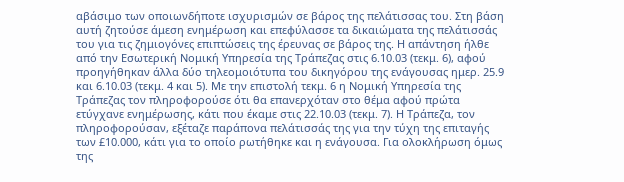αβάσιμο των οποιωνδήποτε ισχυρισμών σε βάρος της πελάτισσας του. Στη βάση αυτή ζητούσε άμεση ενημέρωση και επεφύλασσε τα δικαιώματα της πελάτισσάς του για τις ζημιογόνες επιπτώσεις της έρευνας σε βάρος της. Η απάντηση ήλθε από την Εσωτερική Νομική Υπηρεσία της Τράπεζας στις 6.10.03 (τεκμ. 6), αφού προηγήθηκαν άλλα δύο τηλεομοιότυπα του δικηγόρου της ενάγουσας ημερ. 25.9 και 6.10.03 (τεκμ. 4 και 5). Με την επιστολή τεκμ. 6 η Νομική Υπηρεσία της Τράπεζας τον πληροφορούσε ότι θα επανερχόταν στο θέμα αφού πρώτα ετύγχανε ενημέρωσης, κάτι που έκαμε στις 22.10.03 (τεκμ. 7). Η Τράπεζα, τον πληροφορούσαν, εξέταζε παράπονα πελάτισσάς της για την τύχη της επιταγής των £10.000, κάτι για το οποίο ρωτήθηκε και η ενάγουσα. Για ολοκλήρωση όμως της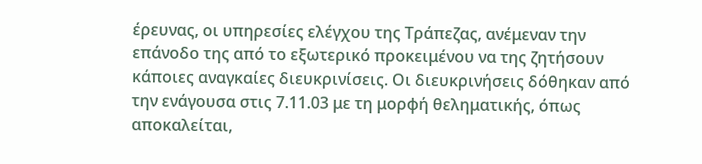έρευνας, οι υπηρεσίες ελέγχου της Τράπεζας, ανέμεναν την επάνοδο της από το εξωτερικό προκειμένου να της ζητήσουν κάποιες αναγκαίες διευκρινίσεις. Οι διευκρινήσεις δόθηκαν από την ενάγουσα στις 7.11.03 με τη μορφή θεληματικής, όπως αποκαλείται,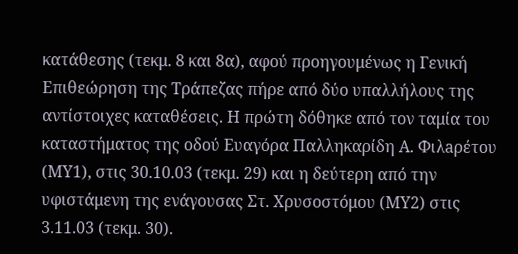κατάθεσης (τεκμ. 8 και 8α), αφού προηγουμένως η Γενική Επιθεώρηση της Τράπεζας πήρε από δύο υπαλλήλους της αντίστοιχες καταθέσεις. Η πρώτη δόθηκε από τον ταμία του καταστήματος της οδού Ευαγόρα Παλληκαρίδη Α. Φιλaρέτου (ΜΥ1), στις 30.10.03 (τεκμ. 29) και η δεύτερη από την υφιστάμενη της ενάγουσας Στ. Χρυσοστόμου (ΜΥ2) στις 3.11.03 (τεκμ. 30).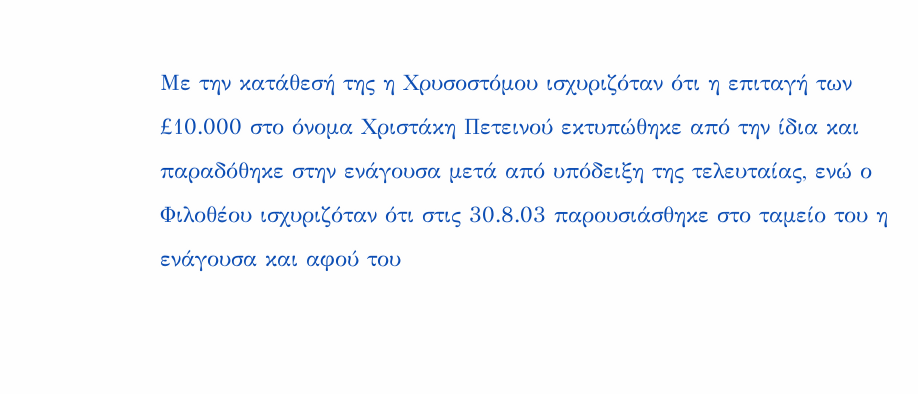Με την κατάθεσή της η Χρυσοστόμου ισχυριζόταν ότι η επιταγή των £10.000 στο όνομα Χριστάκη Πετεινού εκτυπώθηκε από την ίδια και παραδόθηκε στην ενάγουσα μετά από υπόδειξη της τελευταίας, ενώ ο Φιλοθέου ισχυριζόταν ότι στις 30.8.03 παρουσιάσθηκε στο ταμείο του η ενάγουσα και αφού του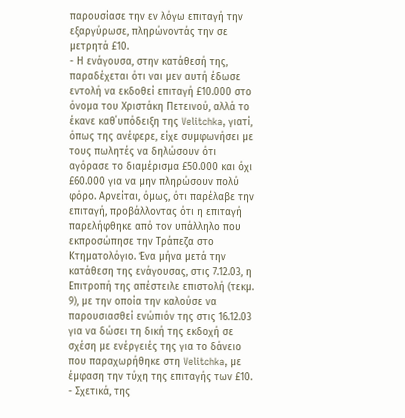παρουσίασε την εν λόγω επιταγή την εξαργύρωσε, πληρώνοντάς την σε μετρητά £10.
- Η ενάγουσα, στην κατάθεσή της, παραδέχεται ότι ναι μεν αυτή έδωσε εντολή να εκδοθεί επιταγή £10.000 στο όνομα του Χριστάκη Πετεινού, αλλά το έκανε καθ΄υπόδειξη της Velitchka, γιατί, όπως της ανέφερε, είχε συμφωνήσει με τους πωλητές να δηλώσουν ότι αγόρασε το διαμέρισμα £50.000 και όχι £60.000 για να μην πληρώσουν πολύ φόρο. Αρνείται, όμως, ότι παρέλαβε την επιταγή, προβάλλοντας ότι η επιταγή παρελήφθηκε από τον υπάλληλο που εκπροσώπησε την Τράπεζα στο Κτηματολόγιο. Ένα μήνα μετά την κατάθεση της ενάγουσας, στις 7.12.03, η Επιτροπή της απέστειλε επιστολή (τεκμ. 9), με την οποία την καλούσε να παρουσιασθεί ενώπιόν της στις 16.12.03 για να δώσει τη δική της εκδοχή σε σχέση με ενέργειές της για το δάνειο που παραχωρήθηκε στη Velitchka, με έμφαση την τύχη της επιταγής των £10.
- Σχετικά, της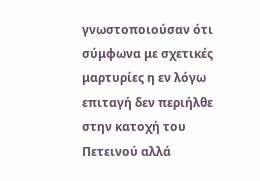γνωστοποιούσαν ότι σύμφωνα με σχετικές μαρτυρίες η εν λόγω επιταγή δεν περιήλθε στην κατοχή του Πετεινού αλλά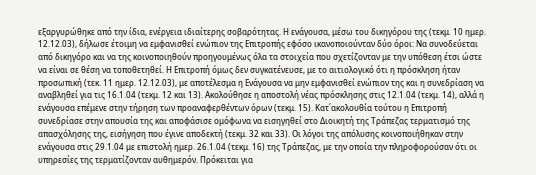εξαργυρώθηκε από την ίδια, ενέργεια ιδιαίτερης σοβαρότητας. Η ενάγουσα, μέσω του δικηγόρου της (τεκμ. 10 ημερ. 12.12.03), δήλωσε έτοιμη να εμφανισθεί ενώπιον της Επιτροπής εφόσο ικανοποιούνταν δύο όροι: Να συνοδεύεται από δικηγόρο και να της κοινοποιηθούν προηγουμένως όλα τα στοιχεία που σχετίζονταν με την υπόθεση έτσι ώστε να είναι σε θέση να τοποθετηθεί. Η Επιτροπή όμως δεν συγκατένευσε, με το αιτιολογικό ότι η πρόσκληση ήταν προσωπική (τεκ. 11 ημερ. 12.12.03), με αποτέλεσμα η Ενάγουσα να μην εμφανισθεί ενώπιον της και η συνεδρίαση να αναβληθεί για τις 16.1.04 (τεκμ. 12 και 13). Ακολούθησε η αποστολή νέας πρόσκλησης στις 12.1.04 (τεκμ. 14), αλλά η ενάγουσα επέμενε στην τήρηση των προαναφερθέντων όρων (τεκμ. 15). Κατ΄ακολουθία τούτου η Επιτροπή συνεδρίασε στην απουσία της και αποφάσισε ομόφωνα να εισηγηθεί στο Διοικητή της Τράπεζας τερματισμό της απασχόλησης της, εισήγηση που έγινε αποδεκτή (τεκμ. 32 και 33). Οι λόγοι της απόλυσης κοινοποιήθηκαν στην ενάγουσα στις 29.1.04 με επιστολή ημερ. 26.1.04 (τεκμ. 16) της Τράπεζας, με την οποία την πληροφορούσαν ότι οι υπηρεσίες της τερματίζονταν αυθημερόν. Πρόκειται για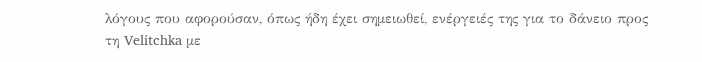λόγους που αφορούσαν, όπως ήδη έχει σημειωθεί, ενέργειές της για το δάνειο προς τη Velitchka με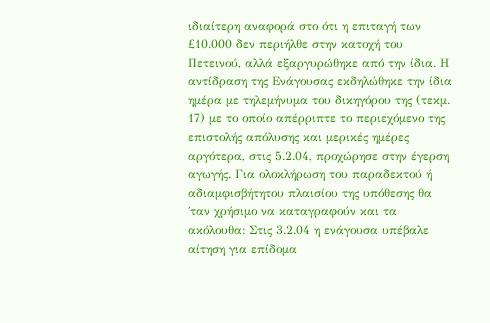ιδιαίτερη αναφορά στο ότι η επιταγή των £10.000 δεν περιήλθε στην κατοχή του Πετεινού, αλλά εξαργυρώθηκε από την ίδια. Η αντίδραση της Ενάγουσας εκδηλώθηκε την ίδια ημέρα με τηλεμήνυμα του δικηγόρου της (τεκμ. 17) με το οποίο απέρριπτε το περιεχόμενο της επιστολής απόλυσης και μερικές ημέρες αργότερα, στις 5.2.04, προχώρησε στην έγερση αγωγής. Για ολοκλήρωση του παραδεκτού ή αδιαμφισβήτητου πλαισίου της υπόθεσης θα ΄ταν χρήσιμο να καταγραφούν και τα ακόλουθα: Στις 3.2.04 η ενάγουσα υπέβαλε αίτηση για επίδομα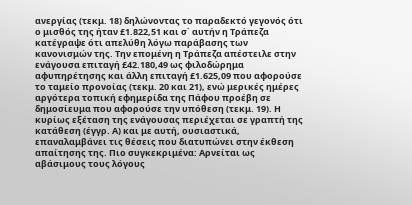ανεργίας (τεκμ. 18) δηλώνοντας το παραδεκτό γεγονός ότι ο μισθός της ήταν £1.822,51 και σ΄ αυτήν η Τράπεζα κατέγραψε ότι απελύθη λόγω παράβασης των κανονισμών της. Την επομένη η Τράπεζα απέστειλε στην ενάγουσα επιταγή £42.180,49 ως φιλοδώρημα αφυπηρέτησης και άλλη επιταγή £1.625,09 που αφορούσε το ταμείο προνοίας (τεκμ. 20 και 21), ενώ μερικές ημέρες αργότερα τοπική εφημερίδα της Πάφου προέβη σε δημοσίευμα που αφορούσε την υπόθεση (τεκμ. 19). Η κυρίως εξέταση της ενάγουσας περιέχεται σε γραπτή της κατάθεση (έγγρ. Α) και με αυτή, ουσιαστικά, επαναλαμβάνει τις θέσεις που διατυπώνει στην έκθεση απαίτησης της. Πιο συγκεκριμένα: Αρνείται ως αβάσιμους τους λόγους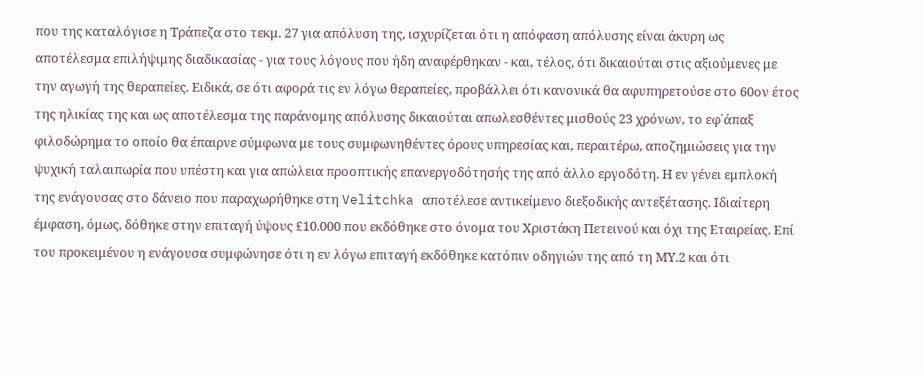που της καταλόγισε η Τράπεζα στο τεκμ. 27 για απόλυση της, ισχυρίζεται ότι η απόφαση απόλυσης είναι άκυρη ως αποτέλεσμα επιλήψιμης διαδικασίας - για τους λόγους που ήδη αναφέρθηκαν - και, τέλος, ότι δικαιούται στις αξιούμενες με την αγωγή της θεραπείες. Ειδικά, σε ότι αφορά τις εν λόγω θεραπείες, προβάλλει ότι κανονικά θα αφυπηρετούσε στο 60ον έτος της ηλικίας της και ως αποτέλεσμα της παράνομης απόλυσης δικαιούται απωλεσθέντες μισθούς 23 χρόνων, το εφ΄άπαξ φιλοδώρημα το οποίο θα έπαιρνε σύμφωνα με τους συμφωνηθέντες όρους υπηρεσίας και, περαιτέρω, αποζημιώσεις για την ψυχική ταλαιπωρία που υπέστη και για απώλεια προοπτικής επανεργοδότησής της από άλλο εργοδότη. Η εν γένει εμπλοκή της ενάγουσας στο δάνειο που παραχωρήθηκε στη Velitchka αποτέλεσε αντικείμενο διεξοδικής αντεξέτασης. Ιδιαίτερη έμφαση, όμως, δόθηκε στην επιταγή ύψους £10.000 που εκδόθηκε στο όνομα του Χριστάκη Πετεινού και όχι της Εταιρείας. Επί του προκειμένου η ενάγουσα συμφώνησε ότι η εν λόγω επιταγή εκδόθηκε κατόπιν οδηγιών της από τη ΜΥ.2 και ότι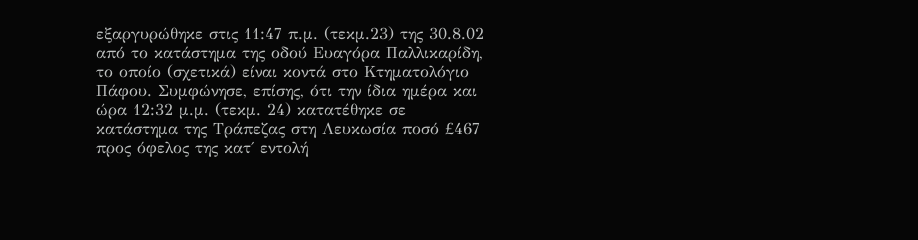εξαργυρώθηκε στις 11:47 π.μ. (τεκμ.23) της 30.8.02 από το κατάστημα της οδού Ευαγόρα Παλλικαρίδη, το οποίο (σχετικά) είναι κοντά στο Κτηματολόγιο Πάφου. Συμφώνησε, επίσης, ότι την ίδια ημέρα και ώρα 12:32 μ.μ. (τεκμ. 24) κατατέθηκε σε κατάστημα της Τράπεζας στη Λευκωσία ποσό £467 προς όφελος της κατ΄ εντολή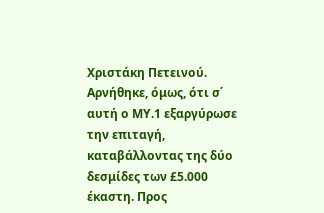Χριστάκη Πετεινού. Αρνήθηκε, όμως, ότι σ΄ αυτή ο ΜΥ.1 εξαργύρωσε την επιταγή, καταβάλλοντας της δύο δεσμίδες των £5.000 έκαστη. Προς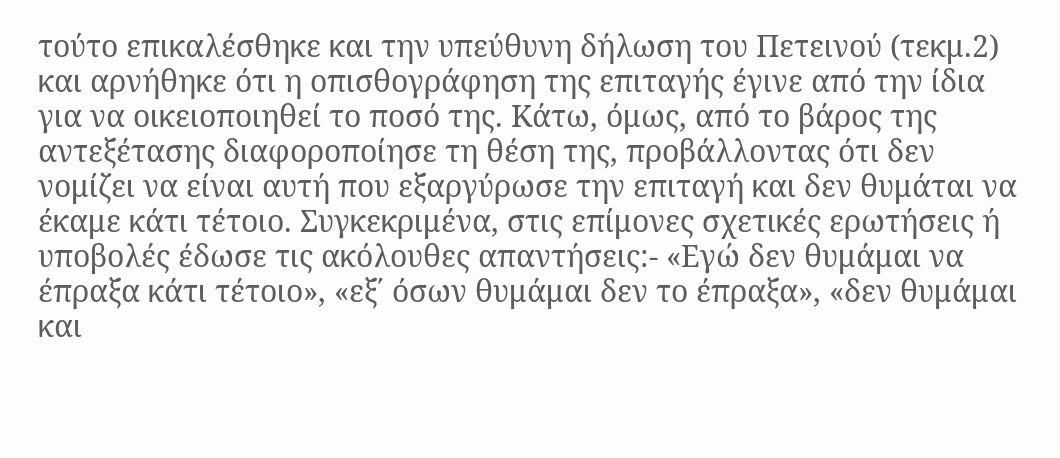τούτο επικαλέσθηκε και την υπεύθυνη δήλωση του Πετεινού (τεκμ.2) και αρνήθηκε ότι η οπισθογράφηση της επιταγής έγινε από την ίδια για να οικειοποιηθεί το ποσό της. Kάτω, όμως, από το βάρος της αντεξέτασης διαφοροποίησε τη θέση της, προβάλλοντας ότι δεν νομίζει να είναι αυτή που εξαργύρωσε την επιταγή και δεν θυμάται να έκαμε κάτι τέτοιο. Συγκεκριμένα, στις επίμονες σχετικές ερωτήσεις ή υποβολές έδωσε τις ακόλουθες απαντήσεις:- «Εγώ δεν θυμάμαι να έπραξα κάτι τέτοιο», «εξ΄ όσων θυμάμαι δεν το έπραξα», «δεν θυμάμαι και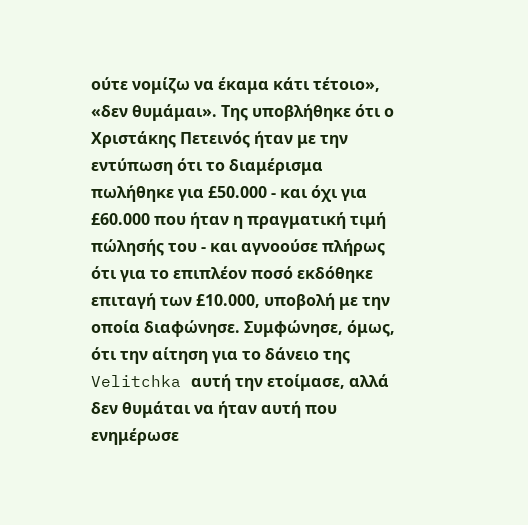ούτε νομίζω να έκαμα κάτι τέτοιο», «δεν θυμάμαι». Της υποβλήθηκε ότι ο Χριστάκης Πετεινός ήταν με την εντύπωση ότι το διαμέρισμα πωλήθηκε για £50.000 - και όχι για £60.000 που ήταν η πραγματική τιμή πώλησής του - και αγνοούσε πλήρως ότι για το επιπλέον ποσό εκδόθηκε επιταγή των £10.000, υποβολή με την οποία διαφώνησε. Συμφώνησε, όμως, ότι την αίτηση για το δάνειο της Velitchka αυτή την ετοίμασε, αλλά δεν θυμάται να ήταν αυτή που ενημέρωσε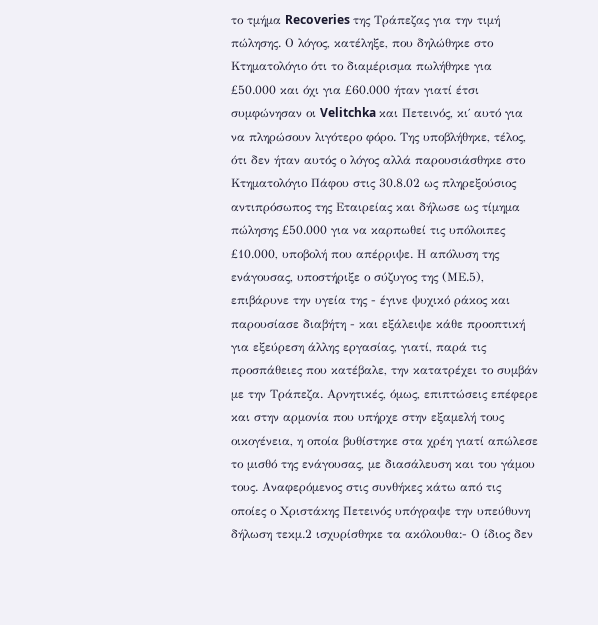το τμήμα Recoveries της Τράπεζας για την τιμή πώλησης. Ο λόγος, κατέληξε, που δηλώθηκε στο Κτηματολόγιο ότι το διαμέρισμα πωλήθηκε για £50.000 και όχι για £60.000 ήταν γιατί έτσι συμφώνησαν οι Velitchka και Πετεινός, κι΄ αυτό για να πληρώσουν λιγότερο φόρο. Της υποβλήθηκε, τέλος, ότι δεν ήταν αυτός ο λόγος αλλά παρουσιάσθηκε στο Κτηματολόγιο Πάφου στις 30.8.02 ως πληρεξούσιος αντιπρόσωπος της Εταιρείας και δήλωσε ως τίμημα πώλησης £50.000 για να καρπωθεί τις υπόλοιπες £10.000, υποβολή που απέρριψε. Η απόλυση της ενάγουσας, υποστήριξε ο σύζυγος της (ΜΕ.5), επιβάρυνε την υγεία της - έγινε ψυχικό ράκος και παρουσίασε διαβήτη - και εξάλειψε κάθε προοπτική για εξεύρεση άλλης εργασίας, γιατί, παρά τις προσπάθειες που κατέβαλε, την κατατρέχει το συμβάν με την Τράπεζα. Αρνητικές, όμως, επιπτώσεις επέφερε και στην αρμονία που υπήρχε στην εξαμελή τους οικογένεια, η οποία βυθίστηκε στα χρέη γιατί απώλεσε το μισθό της ενάγουσας, με διασάλευση και του γάμου τους. Αναφερόμενος στις συνθήκες κάτω από τις οποίες ο Χριστάκης Πετεινός υπόγραψε την υπεύθυνη δήλωση τεκμ.2 ισχυρίσθηκε τα ακόλουθα:- Ο ίδιος δεν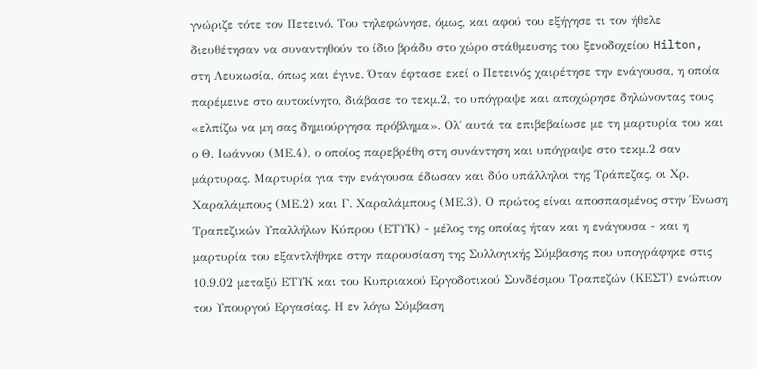γνώριζε τότε τον Πετεινό. Του τηλεφώνησε, όμως, και αφού του εξήγησε τι τον ήθελε διευθέτησαν να συναντηθούν το ίδιο βράδυ στο χώρο στάθμευσης του ξενοδοχείου Hilton, στη Λευκωσία, όπως και έγινε. Όταν έφτασε εκεί ο Πετεινός χαιρέτησε την ενάγουσα, η οποία παρέμεινε στο αυτοκίνητο, διάβασε το τεκμ.2, το υπόγραψε και αποχώρησε δηλώνοντας τους «ελπίζω να μη σας δημιούργησα πρόβλημα». Ολ΄ αυτά τα επιβεβαίωσε με τη μαρτυρία του και ο Θ. Ιωάννου (ΜΕ.4), ο οποίος παρεβρέθη στη συνάντηση και υπόγραψε στο τεκμ.2 σαν μάρτυρας. Μαρτυρία για την ενάγουσα έδωσαν και δύο υπάλληλοι της Τράπεζας, οι Χρ. Χαραλάμπους (ΜΕ.2) και Γ. Χαραλάμπους (ΜΕ.3). Ο πρώτος είναι αποσπασμένος στην Ένωση Τραπεζικών Υπαλλήλων Κύπρου (ΕΤΥΚ) - μέλος της οποίας ήταν και η ενάγουσα - και η μαρτυρία του εξαντλήθηκε στην παρουσίαση της Συλλογικής Σύμβασης που υπογράφηκε στις 10.9.02 μεταξύ ΕΤΥΚ και του Κυπριακού Εργοδοτικού Συνδέσμου Τραπεζών (ΚΕΣΤ) ενώπιον του Υπουργού Εργασίας. Η εν λόγω Σύμβαση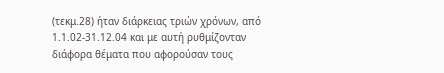(τεκμ.28) ήταν διάρκειας τριών χρόνων, από 1.1.02-31.12.04 και με αυτή ρυθμίζονταν διάφορα θέματα που αφορούσαν τους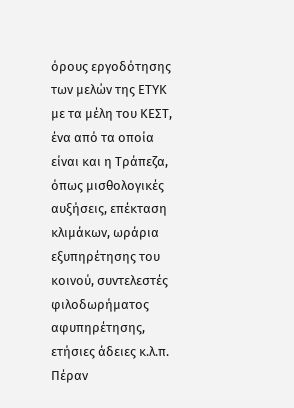όρους εργοδότησης των μελών της ΕΤΥΚ με τα μέλη του ΚΕΣΤ, ένα από τα οποία είναι και η Τράπεζα, όπως μισθολογικές αυξήσεις, επέκταση κλιμάκων, ωράρια εξυπηρέτησης του κοινού, συντελεστές φιλοδωρήματος αφυπηρέτησης, ετήσιες άδειες κ.λ.π. Πέραν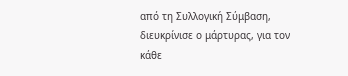από τη Συλλογική Σύμβαση, διευκρίνισε ο μάρτυρας, για τον κάθε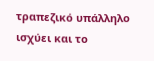τραπεζικό υπάλληλο ισχύει και το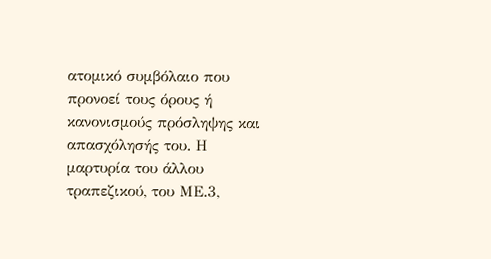ατομικό συμβόλαιο που προνοεί τους όρους ή κανονισμούς πρόσληψης και απασχόλησής του. Η μαρτυρία του άλλου τραπεζικού, του ΜΕ.3,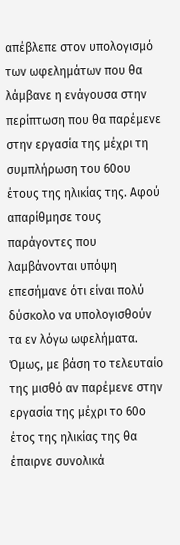απέβλεπε στον υπολογισμό των ωφελημάτων που θα λάμβανε η ενάγουσα στην περίπτωση που θα παρέμενε στην εργασία της μέχρι τη συμπλήρωση του 60ου έτους της ηλικίας της. Αφού απαρίθμησε τους παράγοντες που λαμβάνονται υπόψη επεσήμανε ότι είναι πολύ δύσκολο να υπολογισθούν τα εν λόγω ωφελήματα. Όμως, με βάση το τελευταίο της μισθό αν παρέμενε στην εργασία της μέχρι το 60ο έτος της ηλικίας της θα έπαιρνε συνολικά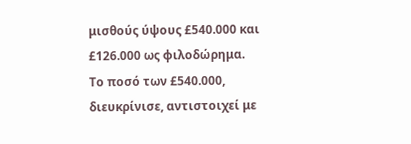μισθούς ύψους £540.000 και £126.000 ως φιλοδώρημα. Το ποσό των £540.000, διευκρίνισε, αντιστοιχεί με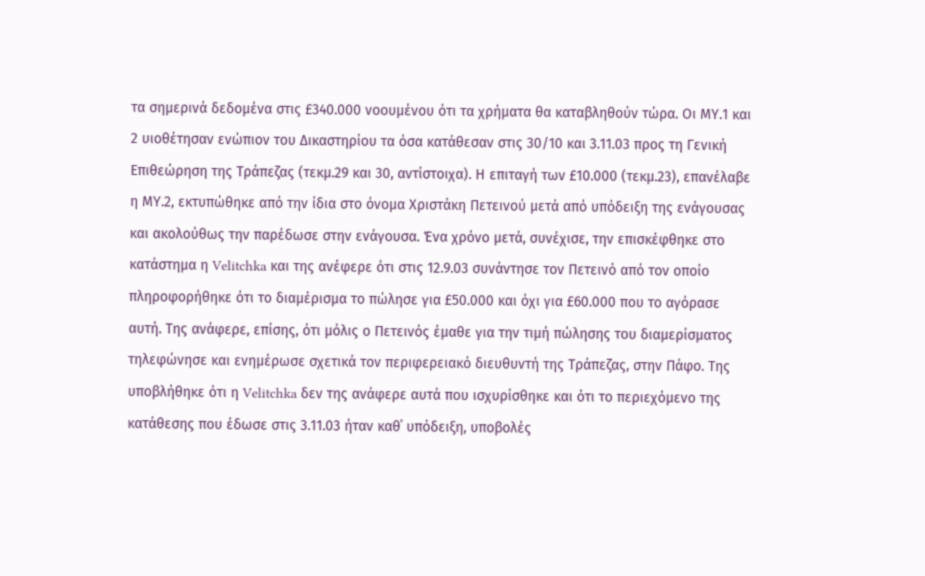τα σημερινά δεδομένα στις £340.000 νοουμένου ότι τα χρήματα θα καταβληθούν τώρα. Οι ΜΥ.1 και 2 υιοθέτησαν ενώπιον του Δικαστηρίου τα όσα κατάθεσαν στις 30/10 και 3.11.03 προς τη Γενική Επιθεώρηση της Τράπεζας (τεκμ.29 και 30, αντίστοιχα). Η επιταγή των £10.000 (τεκμ.23), επανέλαβε η ΜΥ.2, εκτυπώθηκε από την ίδια στο όνομα Χριστάκη Πετεινού μετά από υπόδειξη της ενάγουσας και ακολούθως την παρέδωσε στην ενάγουσα. Ένα χρόνο μετά, συνέχισε, την επισκέφθηκε στο κατάστημα η Velitchka και της ανέφερε ότι στις 12.9.03 συνάντησε τον Πετεινό από τον οποίο πληροφορήθηκε ότι το διαμέρισμα το πώλησε για £50.000 και όχι για £60.000 που το αγόρασε αυτή. Της ανάφερε, επίσης, ότι μόλις ο Πετεινός έμαθε για την τιμή πώλησης του διαμερίσματος τηλεφώνησε και ενημέρωσε σχετικά τον περιφερειακό διευθυντή της Τράπεζας, στην Πάφο. Της υποβλήθηκε ότι η Velitchka δεν της ανάφερε αυτά που ισχυρίσθηκε και ότι το περιεχόμενο της κατάθεσης που έδωσε στις 3.11.03 ήταν καθ΄ υπόδειξη, υποβολές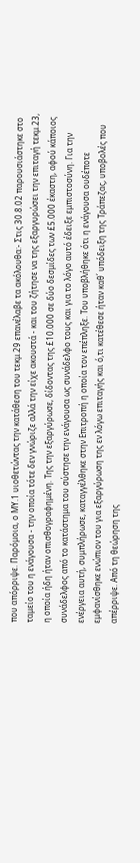που απόρριψε. Παρόμοια, ο ΜΥ.1 υιοθετώντας την κατάθεση του τεκμ.29 επανέλαβε τα ακόλουθα:- Στις 30.8.02 παρουσιάστηκε στο ταμείο του η ενάγουσα - την οποία τότε δεν γνώριζε αλλά την είχε ακουστά - και του ζήτησε να της εξαργυρώσει την επιταγή τεκμ.23, η οποία ήδη ήταν οπισθογραφημένη. Της την εξαργύρωσε, δίδοντας της £10.000 σε δύο δεσμίδες των £5.000 έκαστη, αφού κάποιος συνάδελφος από το κατάστημα του σύστησε την ενάγουσα ως συνάδελφο τους και για το λόγο αυτό έδειξε εμπιστοσύνη. Για την ενέργεια αυτή, συμπλήρωσε, καταγγέλθηκε στην Επιτροπή η οποία τον επέπληξε. Του υποβλήθηκε ότι η ενάγουσα ουδέποτε εμφανίσθηκε ενώπιον του για εξαργύρωση της εν λόγω επιταγής και ό,τι κατέθεσε ήταν καθ΄ υπόδειξη της Τράπεζας, υποβολές που απέρριψε. Από τη θεώρηση της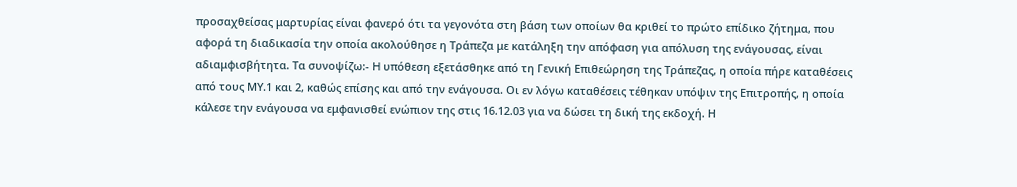προσαχθείσας μαρτυρίας είναι φανερό ότι τα γεγονότα στη βάση των οποίων θα κριθεί το πρώτο επίδικο ζήτημα, που αφορά τη διαδικασία την οποία ακολούθησε η Τράπεζα με κατάληξη την απόφαση για απόλυση της ενάγουσας, είναι αδιαμφισβήτητα. Τα συνοψίζω:- H υπόθεση εξετάσθηκε από τη Γενική Επιθεώρηση της Τράπεζας, η οποία πήρε καταθέσεις από τους ΜΥ.1 και 2, καθώς επίσης και από την ενάγουσα. Οι εν λόγω καταθέσεις τέθηκαν υπόψιν της Επιτροπής, η οποία κάλεσε την ενάγουσα να εμφανισθεί ενώπιον της στις 16.12.03 για να δώσει τη δική της εκδοχή. Η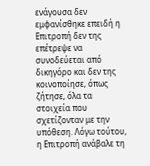ενάγουσα δεν εμφανίσθηκε επειδή η Επιτροπή δεν της επέτρεψε να συνοδεύεται από δικηγόρο και δεν της κοινοποίησε, όπως ζήτησε, όλα τα στοιχεία που σχετίζονταν με την υπόθεση. Λόγω τούτου, η Επιτροπή ανάβαλε τη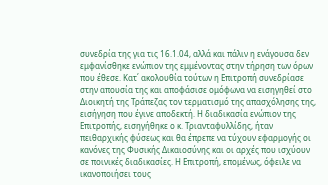συνεδρία της για τις 16.1.04, αλλά και πάλιν η ενάγουσα δεν εμφανίσθηκε ενώπιον της εμμένοντας στην τήρηση των όρων που έθεσε. Κατ΄ ακολουθία τούτων η Επιτροπή συνεδρίασε στην απουσία της και αποφάσισε ομόφωνα να εισηγηθεί στο Διοικητή της Τράπεζας τον τερματισμό της απασχόλησης της, εισήγηση που έγινε αποδεκτή. Η διαδικασία ενώπιον της Επιτροπής, εισηγήθηκε ο κ. Τριανταφυλλίδης, ήταν πειθαρχικής φύσεως και θα έπρεπε να τύχουν εφαρμογής οι κανόνες της Φυσικής Δικαιοσύνης και οι αρχές που ισχύουν σε ποινικές διαδικασίες. Η Επιτροπή, επομένως, όφειλε να ικανοποιήσει τους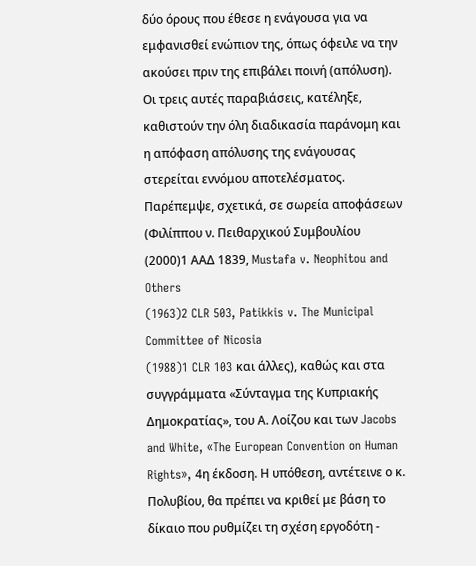δύο όρους που έθεσε η ενάγουσα για να εμφανισθεί ενώπιον της, όπως όφειλε να την ακούσει πριν της επιβάλει ποινή (απόλυση). Οι τρεις αυτές παραβιάσεις, κατέληξε, καθιστούν την όλη διαδικασία παράνομη και η απόφαση απόλυσης της ενάγουσας στερείται εννόμου αποτελέσματος. Παρέπεμψε, σχετικά, σε σωρεία αποφάσεων (Φιλίππου ν. Πειθαρχικού Συμβουλίου
(2000)1 ΑΑΔ 1839, Mustafa v. Neophitou and Others
(1963)2 CLR 503, Patikkis v. The Municipal Committee of Nicosia
(1988)1 CLR 103 και άλλες), καθώς και στα συγγράμματα «Σύνταγμα της Κυπριακής Δημοκρατίας», του Α. Λοίζου και των Jacobs and White, «The European Convention on Human Rights», 4η έκδοση. Η υπόθεση, αντέτεινε ο κ. Πολυβίου, θα πρέπει να κριθεί με βάση το δίκαιο που ρυθμίζει τη σχέση εργοδότη -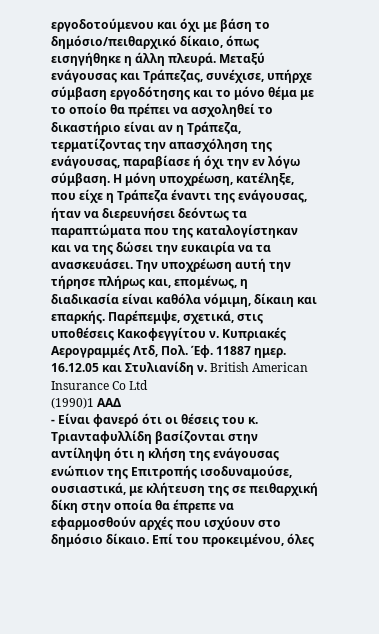εργοδοτούμενου και όχι με βάση το δημόσιο/πειθαρχικό δίκαιο, όπως εισηγήθηκε η άλλη πλευρά. Μεταξύ ενάγουσας και Τράπεζας, συνέχισε, υπήρχε σύμβαση εργοδότησης και το μόνο θέμα με το οποίο θα πρέπει να ασχοληθεί το δικαστήριο είναι αν η Τράπεζα, τερματίζοντας την απασχόληση της ενάγουσας, παραβίασε ή όχι την εν λόγω σύμβαση. Η μόνη υποχρέωση, κατέληξε, που είχε η Τράπεζα έναντι της ενάγουσας, ήταν να διερευνήσει δεόντως τα παραπτώματα που της καταλογίστηκαν και να της δώσει την ευκαιρία να τα ανασκευάσει. Την υποχρέωση αυτή την τήρησε πλήρως και, επομένως, η διαδικασία είναι καθόλα νόμιμη, δίκαιη και επαρκής. Παρέπεμψε, σχετικά, στις υποθέσεις Κακοφεγγίτου ν. Κυπριακές Αερογραμμές Λτδ, Πολ. Έφ. 11887 ημερ. 16.12.05 και Στυλιανίδη ν. British American Insurance Co Ltd
(1990)1 AAΔ
- Είναι φανερό ότι οι θέσεις του κ. Τριανταφυλλίδη βασίζονται στην αντίληψη ότι η κλήση της ενάγουσας ενώπιον της Επιτροπής ισοδυναμούσε, ουσιαστικά, με κλήτευση της σε πειθαρχική δίκη στην οποία θα έπρεπε να εφαρμοσθούν αρχές που ισχύουν στο δημόσιο δίκαιο. Επί του προκειμένου, όλες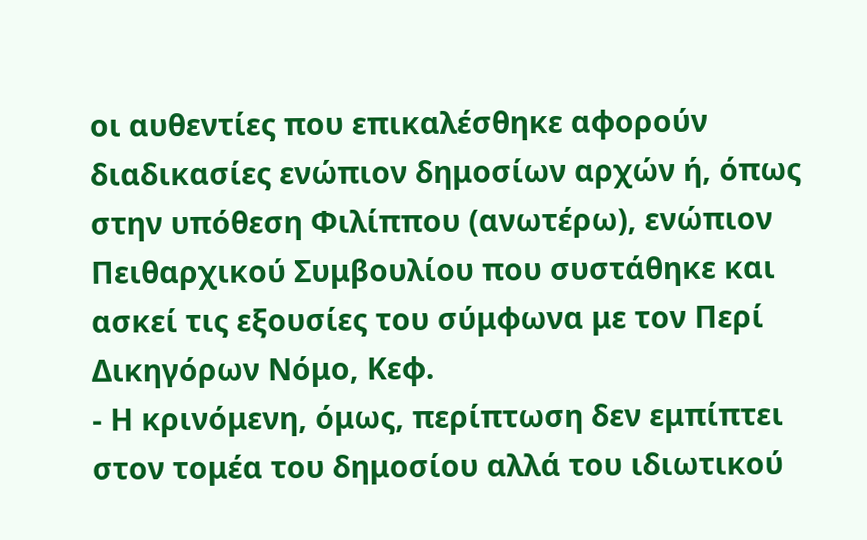οι αυθεντίες που επικαλέσθηκε αφορούν διαδικασίες ενώπιον δημοσίων αρχών ή, όπως στην υπόθεση Φιλίππου (ανωτέρω), ενώπιον Πειθαρχικού Συμβουλίου που συστάθηκε και ασκεί τις εξουσίες του σύμφωνα με τον Περί Δικηγόρων Νόμο, Κεφ.
- Η κρινόμενη, όμως, περίπτωση δεν εμπίπτει στον τομέα του δημοσίου αλλά του ιδιωτικού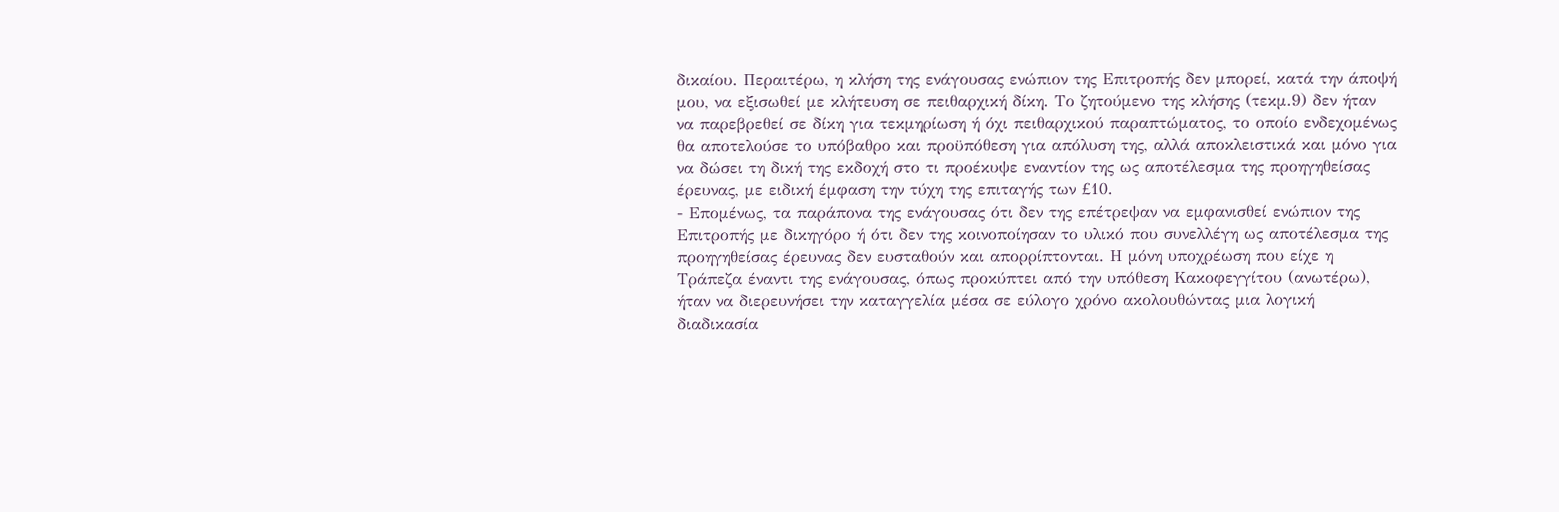δικαίου. Περαιτέρω, η κλήση της ενάγουσας ενώπιον της Επιτροπής δεν μπορεί, κατά την άποψή μου, να εξισωθεί με κλήτευση σε πειθαρχική δίκη. Το ζητούμενο της κλήσης (τεκμ.9) δεν ήταν να παρεβρεθεί σε δίκη για τεκμηρίωση ή όχι πειθαρχικού παραπτώματος, το οποίο ενδεχομένως θα αποτελούσε το υπόβαθρο και προϋπόθεση για απόλυση της, αλλά αποκλειστικά και μόνο για να δώσει τη δική της εκδοχή στο τι προέκυψε εναντίον της ως αποτέλεσμα της προηγηθείσας έρευνας, με ειδική έμφαση την τύχη της επιταγής των £10.
- Επομένως, τα παράπονα της ενάγουσας ότι δεν της επέτρεψαν να εμφανισθεί ενώπιον της Επιτροπής με δικηγόρο ή ότι δεν της κοινοποίησαν το υλικό που συνελλέγη ως αποτέλεσμα της προηγηθείσας έρευνας δεν ευσταθούν και απορρίπτονται. Η μόνη υποχρέωση που είχε η Τράπεζα έναντι της ενάγουσας, όπως προκύπτει από την υπόθεση Κακοφεγγίτου (ανωτέρω), ήταν να διερευνήσει την καταγγελία μέσα σε εύλογο χρόνο ακολουθώντας μια λογική διαδικασία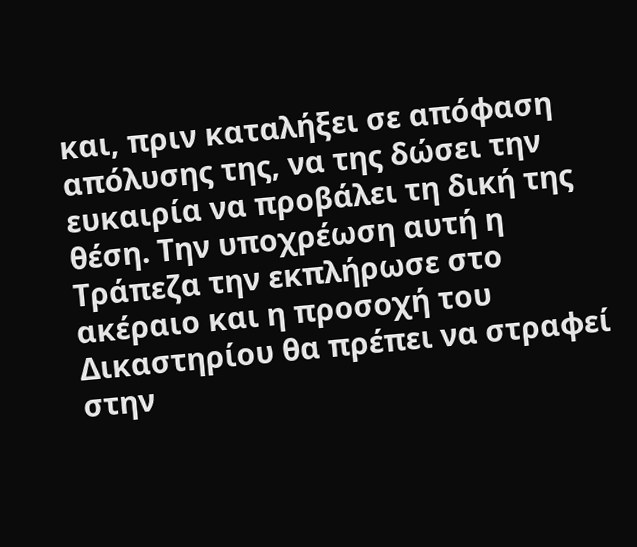και, πριν καταλήξει σε απόφαση απόλυσης της, να της δώσει την ευκαιρία να προβάλει τη δική της θέση. Την υποχρέωση αυτή η Τράπεζα την εκπλήρωσε στο ακέραιο και η προσοχή του Δικαστηρίου θα πρέπει να στραφεί στην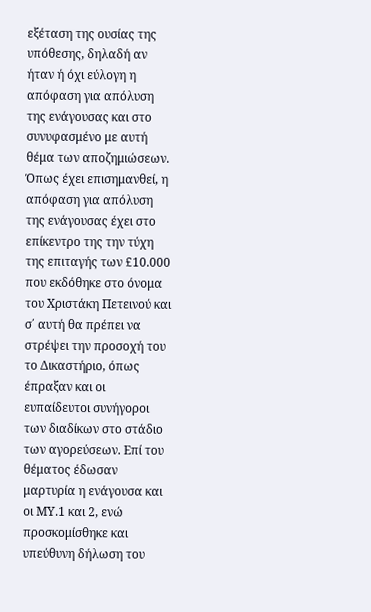εξέταση της ουσίας της υπόθεσης, δηλαδή αν ήταν ή όχι εύλογη η απόφαση για απόλυση της ενάγουσας και στο συνυφασμένο με αυτή θέμα των αποζημιώσεων. Όπως έχει επισημανθεί, η απόφαση για απόλυση της ενάγουσας έχει στο επίκεντρο της την τύχη της επιταγής των £10.000 που εκδόθηκε στο όνομα του Χριστάκη Πετεινού και σ΄ αυτή θα πρέπει να στρέψει την προσοχή του το Δικαστήριο, όπως έπραξαν και οι ευπαίδευτοι συνήγοροι των διαδίκων στο στάδιο των αγορεύσεων. Επί του θέματος έδωσαν μαρτυρία η ενάγουσα και οι ΜΥ.1 και 2, ενώ προσκομίσθηκε και υπεύθυνη δήλωση του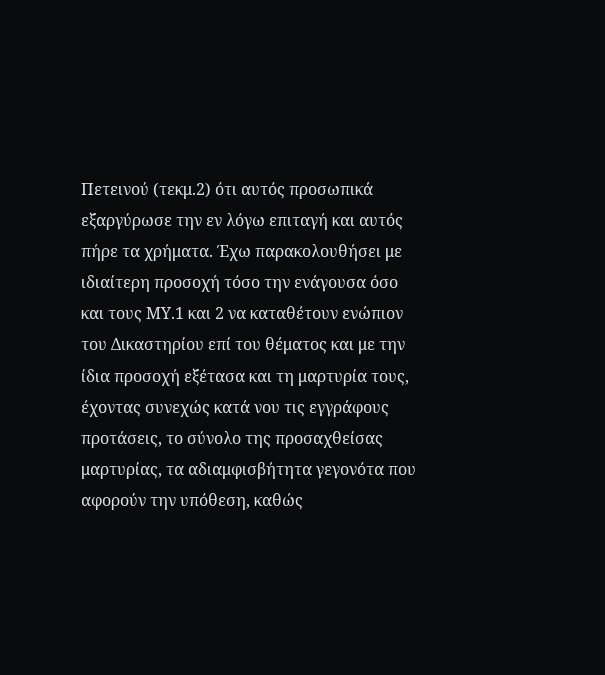Πετεινού (τεκμ.2) ότι αυτός προσωπικά εξαργύρωσε την εν λόγω επιταγή και αυτός πήρε τα χρήματα. Έχω παρακολουθήσει με ιδιαίτερη προσοχή τόσο την ενάγουσα όσο και τους ΜΥ.1 και 2 να καταθέτουν ενώπιον του Δικαστηρίου επί του θέματος και με την ίδια προσοχή εξέτασα και τη μαρτυρία τους, έχοντας συνεχώς κατά νου τις εγγράφους προτάσεις, το σύνολο της προσαχθείσας μαρτυρίας, τα αδιαμφισβήτητα γεγονότα που αφορούν την υπόθεση, καθώς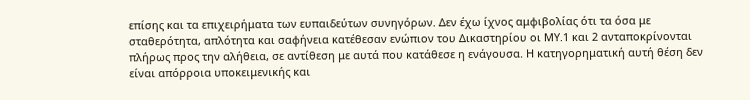επίσης και τα επιχειρήματα των ευπαιδεύτων συνηγόρων. Δεν έχω ίχνος αμφιβολίας ότι τα όσα με σταθερότητα, απλότητα και σαφήνεια κατέθεσαν ενώπιον του Δικαστηρίου οι ΜΥ.1 και 2 ανταποκρίνονται πλήρως προς την αλήθεια, σε αντίθεση με αυτά που κατάθεσε η ενάγουσα. Η κατηγορηματική αυτή θέση δεν είναι απόρροια υποκειμενικής και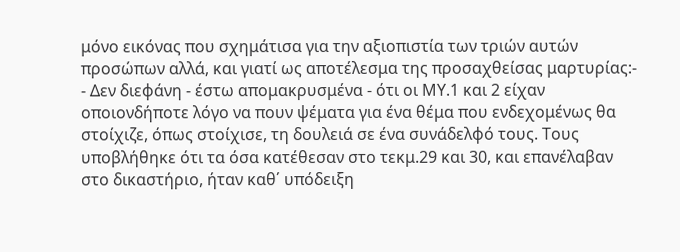μόνο εικόνας που σχημάτισα για την αξιοπιστία των τριών αυτών προσώπων αλλά, και γιατί ως αποτέλεσμα της προσαχθείσας μαρτυρίας:-
- Δεν διεφάνη - έστω απομακρυσμένα - ότι οι ΜΥ.1 και 2 είχαν οποιονδήποτε λόγο να πουν ψέματα για ένα θέμα που ενδεχομένως θα στοίχιζε, όπως στοίχισε, τη δουλειά σε ένα συνάδελφό τους. Τους υποβλήθηκε ότι τα όσα κατέθεσαν στο τεκμ.29 και 30, και επανέλαβαν στο δικαστήριο, ήταν καθ΄ υπόδειξη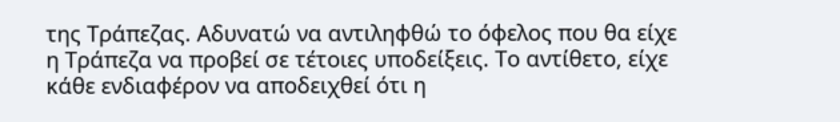της Τράπεζας. Αδυνατώ να αντιληφθώ το όφελος που θα είχε η Τράπεζα να προβεί σε τέτοιες υποδείξεις. Το αντίθετο, είχε κάθε ενδιαφέρον να αποδειχθεί ότι η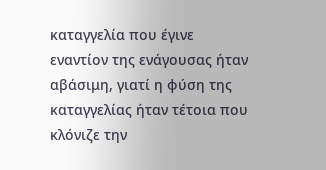καταγγελία που έγινε εναντίον της ενάγουσας ήταν αβάσιμη, γιατί η φύση της καταγγελίας ήταν τέτοια που κλόνιζε την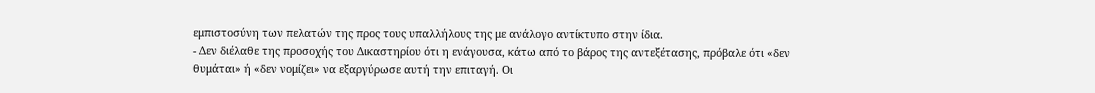εμπιστοσύνη των πελατών της προς τους υπαλλήλους της με ανάλογο αντίκτυπο στην ίδια.
- Δεν διέλαθε της προσοχής του Δικαστηρίου ότι η ενάγουσα, κάτω από το βάρος της αντεξέτασης, πρόβαλε ότι «δεν θυμάται» ή «δεν νομίζει» να εξαργύρωσε αυτή την επιταγή. Οι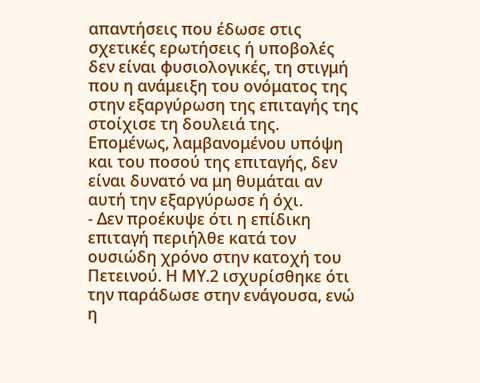απαντήσεις που έδωσε στις σχετικές ερωτήσεις ή υποβολές δεν είναι φυσιολογικές, τη στιγμή που η ανάμειξη του ονόματος της στην εξαργύρωση της επιταγής της στοίχισε τη δουλειά της. Επομένως, λαμβανομένου υπόψη και του ποσού της επιταγής, δεν είναι δυνατό να μη θυμάται αν αυτή την εξαργύρωσε ή όχι.
- Δεν προέκυψε ότι η επίδικη επιταγή περιήλθε κατά τον ουσιώδη χρόνο στην κατοχή του Πετεινού. Η ΜΥ.2 ισχυρίσθηκε ότι την παράδωσε στην ενάγουσα, ενώ η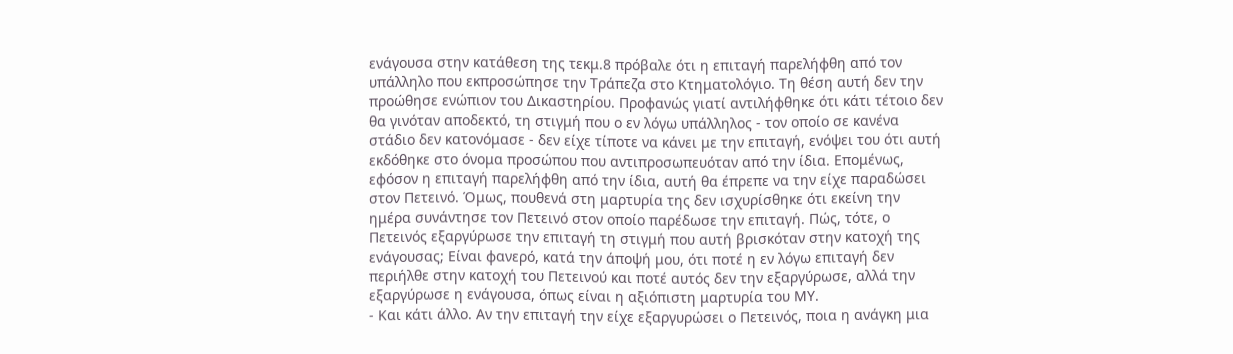ενάγουσα στην κατάθεση της τεκμ.8 πρόβαλε ότι η επιταγή παρελήφθη από τον υπάλληλο που εκπροσώπησε την Τράπεζα στο Κτηματολόγιο. Τη θέση αυτή δεν την προώθησε ενώπιον του Δικαστηρίου. Προφανώς γιατί αντιλήφθηκε ότι κάτι τέτοιο δεν θα γινόταν αποδεκτό, τη στιγμή που ο εν λόγω υπάλληλος - τον οποίο σε κανένα στάδιο δεν κατονόμασε - δεν είχε τίποτε να κάνει με την επιταγή, ενόψει του ότι αυτή εκδόθηκε στο όνομα προσώπου που αντιπροσωπευόταν από την ίδια. Επομένως, εφόσον η επιταγή παρελήφθη από την ίδια, αυτή θα έπρεπε να την είχε παραδώσει στον Πετεινό. Όμως, πουθενά στη μαρτυρία της δεν ισχυρίσθηκε ότι εκείνη την ημέρα συνάντησε τον Πετεινό στον οποίο παρέδωσε την επιταγή. Πώς, τότε, ο Πετεινός εξαργύρωσε την επιταγή τη στιγμή που αυτή βρισκόταν στην κατοχή της ενάγουσας; Είναι φανερό, κατά την άποψή μου, ότι ποτέ η εν λόγω επιταγή δεν περιήλθε στην κατοχή του Πετεινού και ποτέ αυτός δεν την εξαργύρωσε, αλλά την εξαργύρωσε η ενάγουσα, όπως είναι η αξιόπιστη μαρτυρία του ΜΥ.
- Και κάτι άλλο. Αν την επιταγή την είχε εξαργυρώσει ο Πετεινός, ποια η ανάγκη μια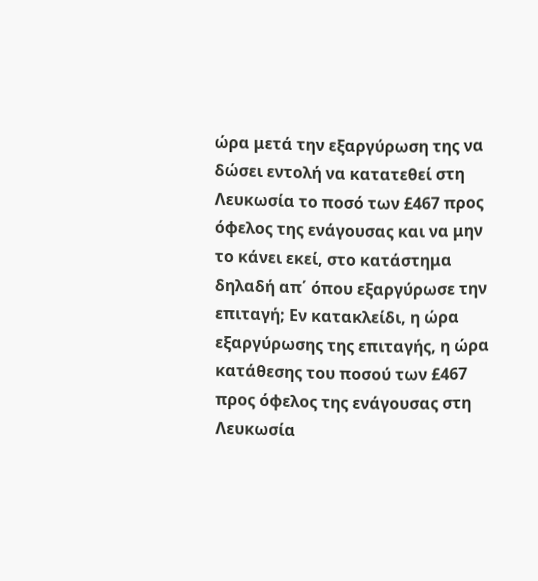ώρα μετά την εξαργύρωση της να δώσει εντολή να κατατεθεί στη Λευκωσία το ποσό των £467 προς όφελος της ενάγουσας και να μην το κάνει εκεί, στο κατάστημα δηλαδή απ΄ όπου εξαργύρωσε την επιταγή; Εν κατακλείδι, η ώρα εξαργύρωσης της επιταγής, η ώρα κατάθεσης του ποσού των £467 προς όφελος της ενάγουσας στη Λευκωσία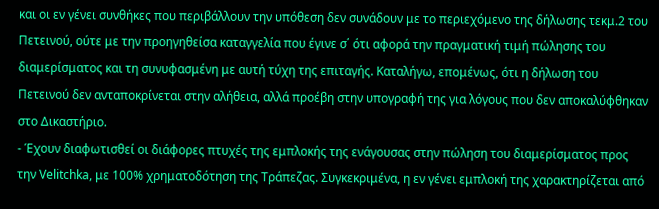και οι εν γένει συνθήκες που περιβάλλουν την υπόθεση δεν συνάδουν με το περιεχόμενο της δήλωσης τεκμ.2 του Πετεινού, ούτε με την προηγηθείσα καταγγελία που έγινε σ΄ ότι αφορά την πραγματική τιμή πώλησης του διαμερίσματος και τη συνυφασμένη με αυτή τύχη της επιταγής. Καταλήγω, επομένως, ότι η δήλωση του Πετεινού δεν ανταποκρίνεται στην αλήθεια, αλλά προέβη στην υπογραφή της για λόγους που δεν αποκαλύφθηκαν στο Δικαστήριο.
- Έχουν διαφωτισθεί οι διάφορες πτυχές της εμπλοκής της ενάγουσας στην πώληση του διαμερίσματος προς την Velitchka, με 100% χρηματοδότηση της Τράπεζας. Συγκεκριμένα, η εν γένει εμπλοκή της χαρακτηρίζεται από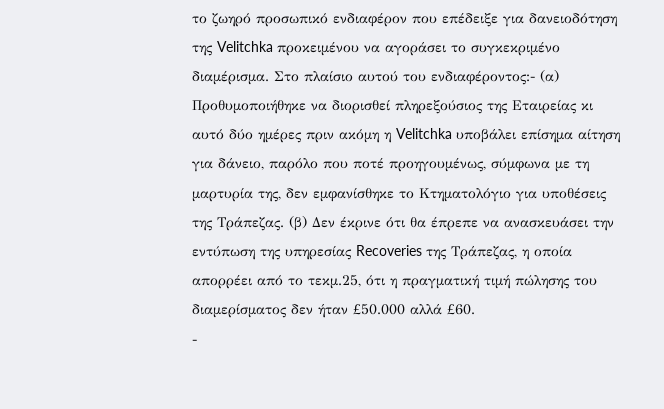το ζωηρό προσωπικό ενδιαφέρον που επέδειξε για δανειοδότηση της Velitchka προκειμένου να αγοράσει το συγκεκριμένο διαμέρισμα. Στο πλαίσιο αυτού του ενδιαφέροντος:- (α) Προθυμοποιήθηκε να διορισθεί πληρεξούσιος της Εταιρείας κι αυτό δύο ημέρες πριν ακόμη η Velitchka υποβάλει επίσημα αίτηση για δάνειο, παρόλο που ποτέ προηγουμένως, σύμφωνα με τη μαρτυρία της, δεν εμφανίσθηκε το Κτηματολόγιο για υποθέσεις της Τράπεζας. (β) Δεν έκρινε ότι θα έπρεπε να ανασκευάσει την εντύπωση της υπηρεσίας Recoveries της Τράπεζας, η οποία απορρέει από το τεκμ.25, ότι η πραγματική τιμή πώλησης του διαμερίσματος δεν ήταν £50.000 αλλά £60.
-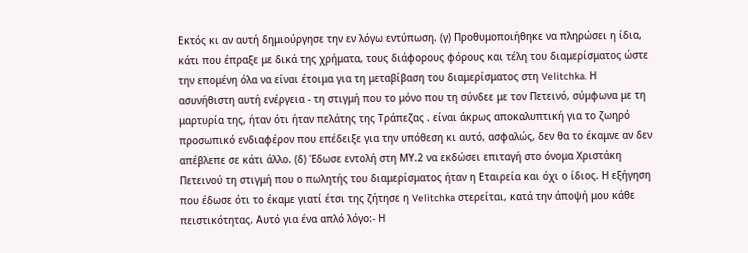Εκτός κι αν αυτή δημιούργησε την εν λόγω εντύπωση. (γ) Προθυμοποιήθηκε να πληρώσει η ίδια, κάτι που έπραξε με δικά της χρήματα, τους διάφορους φόρους και τέλη του διαμερίσματος ώστε την επομένη όλα να είναι έτοιμα για τη μεταβίβαση του διαμερίσματος στη Velitchka. Η ασυνήθιστη αυτή ενέργεια - τη στιγμή που το μόνο που τη σύνδεε με τον Πετεινό, σύμφωνα με τη μαρτυρία της, ήταν ότι ήταν πελάτης της Τράπεζας . είναι άκρως αποκαλυπτική για το ζωηρό προσωπικό ενδιαφέρον που επέδειξε για την υπόθεση κι αυτό, ασφαλώς, δεν θα το έκαμνε αν δεν απέβλεπε σε κάτι άλλο. (δ) Έδωσε εντολή στη ΜΥ.2 να εκδώσει επιταγή στο όνομα Χριστάκη Πετεινού τη στιγμή που ο πωλητής του διαμερίσματος ήταν η Εταιρεία και όχι ο ίδιος. Η εξήγηση που έδωσε ότι το έκαμε γιατί έτσι της ζήτησε η Velitchka στερείται, κατά την άποψή μου κάθε πειστικότητας. Αυτό για ένα απλό λόγο:- Η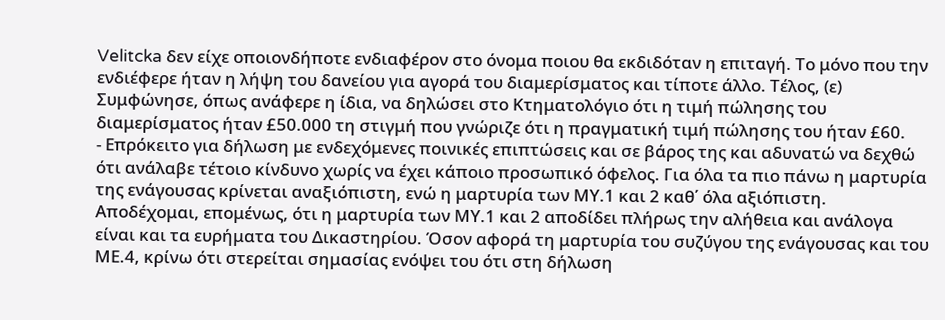Velitcka δεν είχε οποιονδήποτε ενδιαφέρον στο όνομα ποιου θα εκδιδόταν η επιταγή. Το μόνο που την ενδιέφερε ήταν η λήψη του δανείου για αγορά του διαμερίσματος και τίποτε άλλο. Τέλος, (ε) Συμφώνησε, όπως ανάφερε η ίδια, να δηλώσει στο Κτηματολόγιο ότι η τιμή πώλησης του διαμερίσματος ήταν £50.000 τη στιγμή που γνώριζε ότι η πραγματική τιμή πώλησης του ήταν £60.
- Επρόκειτο για δήλωση με ενδεχόμενες ποινικές επιπτώσεις και σε βάρος της και αδυνατώ να δεχθώ ότι ανάλαβε τέτοιο κίνδυνο χωρίς να έχει κάποιο προσωπικό όφελος. Για όλα τα πιο πάνω η μαρτυρία της ενάγουσας κρίνεται αναξιόπιστη, ενώ η μαρτυρία των ΜΥ.1 και 2 καθ΄ όλα αξιόπιστη. Αποδέχομαι, επομένως, ότι η μαρτυρία των ΜΥ.1 και 2 αποδίδει πλήρως την αλήθεια και ανάλογα είναι και τα ευρήματα του Δικαστηρίου. Όσον αφορά τη μαρτυρία του συζύγου της ενάγουσας και του ΜΕ.4, κρίνω ότι στερείται σημασίας ενόψει του ότι στη δήλωση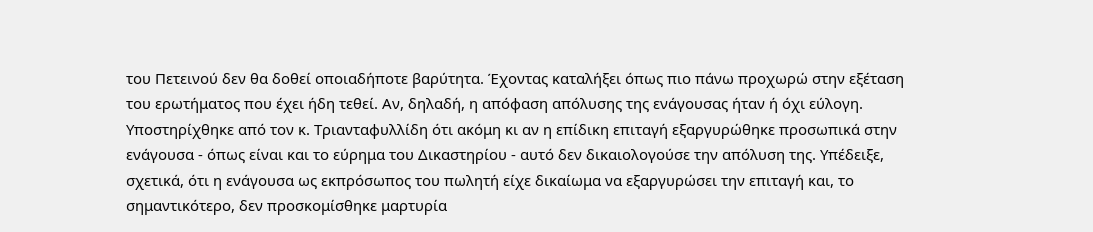του Πετεινού δεν θα δοθεί οποιαδήποτε βαρύτητα. Έχοντας καταλήξει όπως πιο πάνω προχωρώ στην εξέταση του ερωτήματος που έχει ήδη τεθεί. Aν, δηλαδή, η απόφαση απόλυσης της ενάγουσας ήταν ή όχι εύλογη. Υποστηρίχθηκε από τον κ. Τριανταφυλλίδη ότι ακόμη κι αν η επίδικη επιταγή εξαργυρώθηκε προσωπικά στην ενάγουσα - όπως είναι και το εύρημα του Δικαστηρίου - αυτό δεν δικαιολογούσε την απόλυση της. Υπέδειξε, σχετικά, ότι η ενάγουσα ως εκπρόσωπος του πωλητή είχε δικαίωμα να εξαργυρώσει την επιταγή και, το σημαντικότερο, δεν προσκομίσθηκε μαρτυρία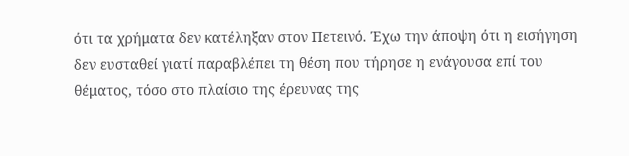ότι τα χρήματα δεν κατέληξαν στον Πετεινό. Έχω την άποψη ότι η εισήγηση δεν ευσταθεί γιατί παραβλέπει τη θέση που τήρησε η ενάγουσα επί του θέματος, τόσο στο πλαίσιο της έρευνας της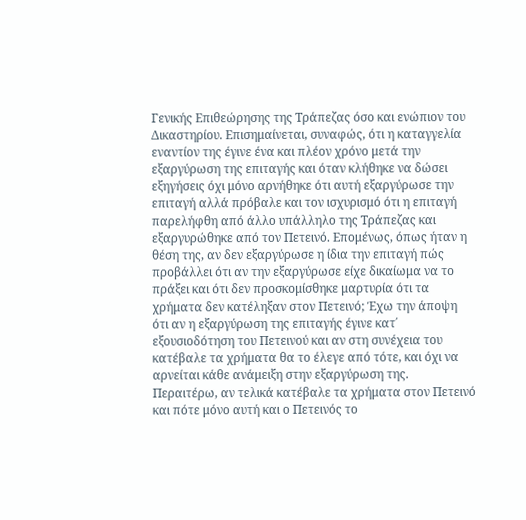Γενικής Επιθεώρησης της Τράπεζας όσο και ενώπιον του Δικαστηρίου. Επισημαίνεται, συναφώς, ότι η καταγγελία εναντίον της έγινε ένα και πλέον χρόνο μετά την εξαργύρωση της επιταγής και όταν κλήθηκε να δώσει εξηγήσεις όχι μόνο αρνήθηκε ότι αυτή εξαργύρωσε την επιταγή αλλά πρόβαλε και τον ισχυρισμό ότι η επιταγή παρελήφθη από άλλο υπάλληλο της Τράπεζας και εξαργυρώθηκε από τον Πετεινό. Επομένως, όπως ήταν η θέση της, αν δεν εξαργύρωσε η ίδια την επιταγή πώς προβάλλει ότι αν την εξαργύρωσε είχε δικαίωμα να το πράξει και ότι δεν προσκομίσθηκε μαρτυρία ότι τα χρήματα δεν κατέληξαν στον Πετεινό; Έχω την άποψη ότι αν η εξαργύρωση της επιταγής έγινε κατ΄ εξουσιοδότηση του Πετεινού και αν στη συνέχεια του κατέβαλε τα χρήματα θα το έλεγε από τότε, και όχι να αρνείται κάθε ανάμειξη στην εξαργύρωση της. Περαιτέρω, αν τελικά κατέβαλε τα χρήματα στον Πετεινό και πότε μόνο αυτή και ο Πετεινός το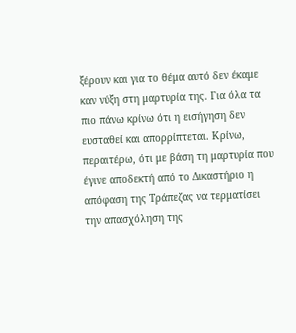ξέρουν και για το θέμα αυτό δεν έκαμε καν νύξη στη μαρτυρία της. Για όλα τα πιο πάνω κρίνω ότι η εισήγηση δεν ευσταθεί και απορρίπτεται. Κρίνω, περαιτέρω, ότι με βάση τη μαρτυρία που έγινε αποδεκτή από το Δικαστήριο η απόφαση της Τράπεζας να τερματίσει την απασχόληση της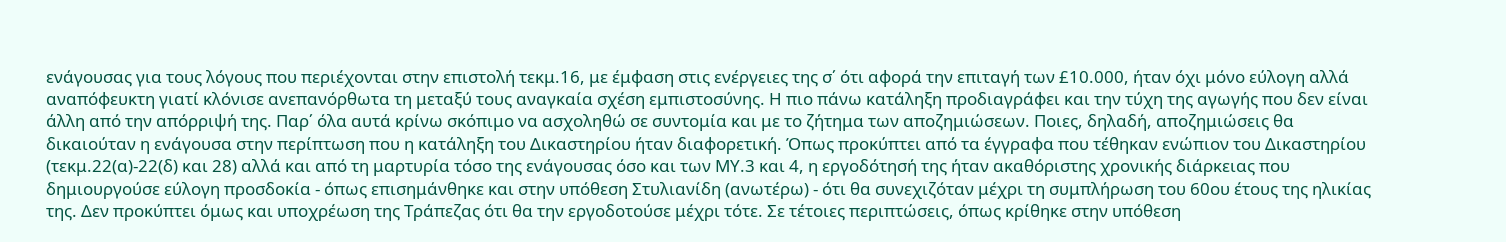ενάγουσας για τους λόγους που περιέχονται στην επιστολή τεκμ.16, με έμφαση στις ενέργειες της σ΄ ότι αφορά την επιταγή των £10.000, ήταν όχι μόνο εύλογη αλλά αναπόφευκτη γιατί κλόνισε ανεπανόρθωτα τη μεταξύ τους αναγκαία σχέση εμπιστοσύνης. Η πιο πάνω κατάληξη προδιαγράφει και την τύχη της αγωγής που δεν είναι άλλη από την απόρριψή της. Παρ΄ όλα αυτά κρίνω σκόπιμο να ασχοληθώ σε συντομία και με το ζήτημα των αποζημιώσεων. Ποιες, δηλαδή, αποζημιώσεις θα δικαιούταν η ενάγουσα στην περίπτωση που η κατάληξη του Δικαστηρίου ήταν διαφορετική. Όπως προκύπτει από τα έγγραφα που τέθηκαν ενώπιον του Δικαστηρίου (τεκμ.22(α)-22(δ) και 28) αλλά και από τη μαρτυρία τόσο της ενάγουσας όσο και των ΜΥ.3 και 4, η εργοδότησή της ήταν ακαθόριστης χρονικής διάρκειας που δημιουργούσε εύλογη προσδοκία - όπως επισημάνθηκε και στην υπόθεση Στυλιανίδη (ανωτέρω) - ότι θα συνεχιζόταν μέχρι τη συμπλήρωση του 60ου έτους της ηλικίας της. Δεν προκύπτει όμως και υποχρέωση της Τράπεζας ότι θα την εργοδοτούσε μέχρι τότε. Σε τέτοιες περιπτώσεις, όπως κρίθηκε στην υπόθεση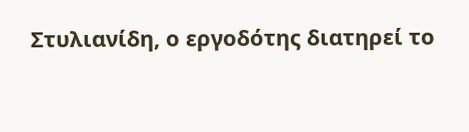Στυλιανίδη, ο εργοδότης διατηρεί το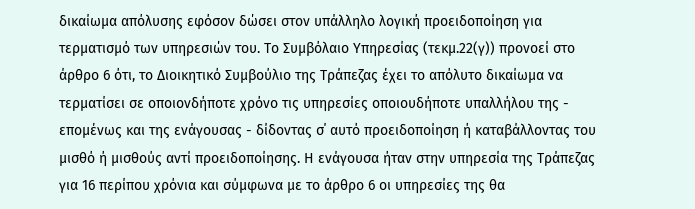δικαίωμα απόλυσης εφόσον δώσει στον υπάλληλο λογική προειδοποίηση για τερματισμό των υπηρεσιών του. Το Συμβόλαιο Υπηρεσίας (τεκμ.22(γ)) προνοεί στο άρθρο 6 ότι, το Διοικητικό Συμβούλιο της Τράπεζας έχει το απόλυτο δικαίωμα να τερματίσει σε οποιονδήποτε χρόνο τις υπηρεσίες οποιουδήποτε υπαλλήλου της - επομένως και της ενάγουσας - δίδοντας σ΄ αυτό προειδοποίηση ή καταβάλλοντας του μισθό ή μισθούς αντί προειδοποίησης. Η ενάγουσα ήταν στην υπηρεσία της Τράπεζας για 16 περίπου χρόνια και σύμφωνα με το άρθρο 6 οι υπηρεσίες της θα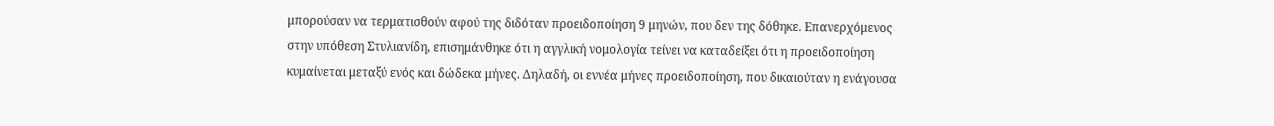μπορούσαν να τερματισθούν αφού της διδόταν προειδοποίηση 9 μηνών, που δεν της δόθηκε. Επανερχόμενος στην υπόθεση Στυλιανίδη, επισημάνθηκε ότι η αγγλική νομολογία τείνει να καταδείξει ότι η προειδοποίηση κυμαίνεται μεταξύ ενός και δώδεκα μήνες. Δηλαδή, οι εννέα μήνες προειδοποίηση, που δικαιούταν η ενάγουσα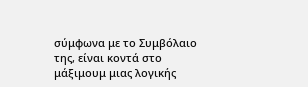σύμφωνα με το Συμβόλαιο της, είναι κοντά στο μάξιμουμ μιας λογικής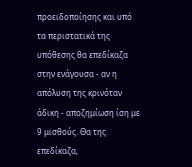προειδοποίησης και υπό τα περιστατικά της υπόθεσης θα επεδίκαζα στην ενάγουσα - αν η απόλυση της κρινόταν άδικη - αποζημίωση ίση με 9 μισθούς. Θα της επεδίκαζα,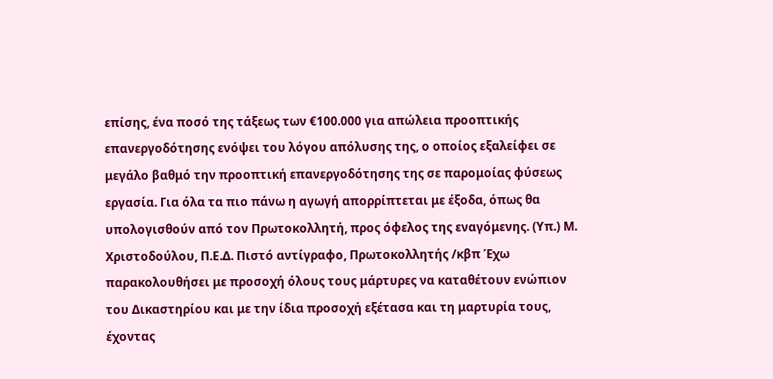επίσης, ένα ποσό της τάξεως των €100.000 για απώλεια προοπτικής επανεργοδότησης ενόψει του λόγου απόλυσης της, ο οποίος εξαλείφει σε μεγάλο βαθμό την προοπτική επανεργοδότησης της σε παρομοίας φύσεως εργασία. Για όλα τα πιο πάνω η αγωγή απορρίπτεται με έξοδα, όπως θα υπολογισθούν από τον Πρωτοκολλητή, προς όφελος της εναγόμενης. (Υπ.) Μ. Χριστοδούλου, Π.Ε.Δ. Πιστό αντίγραφο, Πρωτοκολλητής /κβπ Έχω παρακολουθήσει με προσοχή όλους τους μάρτυρες να καταθέτουν ενώπιον του Δικαστηρίου και με την ίδια προσοχή εξέτασα και τη μαρτυρία τους, έχοντας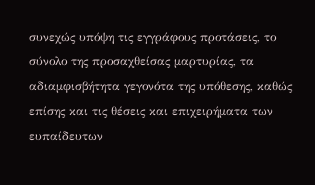συνεχώς υπόψη τις εγγράφους προτάσεις, το σύνολο της προσαχθείσας μαρτυρίας, τα αδιαμφισβήτητα γεγονότα της υπόθεσης, καθώς επίσης και τις θέσεις και επιχειρήματα των ευπαίδευτων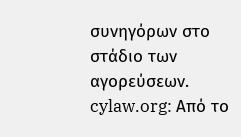συνηγόρων στο στάδιο των αγορεύσεων. cylaw.org: Από το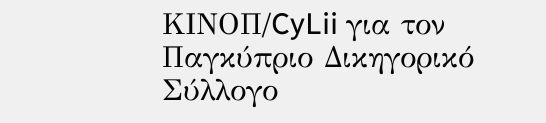ΚΙΝOΠ/CyLii για τον Παγκύπριο Δικηγορικό Σύλλογο